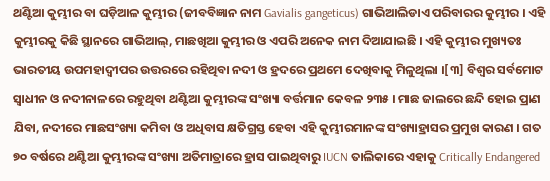ଥଣ୍ଟିଆ କୁମ୍ଭୀର ବା ଘଡ଼ିଆଳ କୁମ୍ଭୀର (ଜୀବବିଜ୍ଞାନ ନାମ Gavialis gangeticus) ଗାଭିଆଲିଡାଏ ପରିବାରର କୁମ୍ଭୀର । ଏହି କୁମ୍ଭୀରକୁ କିଛି ସ୍ଥାନରେ ଗାଭିଆଲ୍, ମାଛଖିଆ କୁମ୍ଭୀର ଓ ଏପରି ଅନେକ ନାମ ଦିଆଯାଇଛି । ଏହି କୁମ୍ଭୀର ମୁଖ୍ୟତଃ ଭାରତୀୟ ଉପମହାଦ୍ୱୀପର ଉତ୍ତରରେ ରହିଥିବା ନଦୀ ଓ ହ୍ରଦରେ ପ୍ରଥମେ ଦେଖିବାକୁ ମିଳୁଥିଲା ।[୩] ବିଶ୍ୱର ସର୍ବମୋଟ ସ୍ୱାଧୀନ ଓ ନଦୀନାଳରେ ରହୁଥିବା ଥଣ୍ଟିଆ କୁମ୍ଭୀରଙ୍କ ସଂଖ୍ୟା ବର୍ତ୍ତମାନ କେବଳ ୨୩୫ । ମାଛ ଜାଲରେ ଛନ୍ଦି ହୋଇ ପ୍ରାଣ ଯିବା, ନଦୀରେ ମାଛସଂଖ୍ୟା କମିବା ଓ ଅଧିବାସ କ୍ଷତିଗ୍ରସ୍ତ ହେବା ଏହି କୁମ୍ଭୀରମାନଙ୍କ ସଂଖ୍ୟାହ୍ରାସର ପ୍ରମୁଖ କାରଣ । ଗତ ୭୦ ବର୍ଷରେ ଥଣ୍ଟିଆ କୁମ୍ଭୀରଙ୍କ ସଂଖ୍ୟା ଅତିମାତ୍ରାରେ ହ୍ରାସ ପାଇଥିବାରୁ IUCN ତାଲିକାରେ ଏହାକୁ Critically Endangered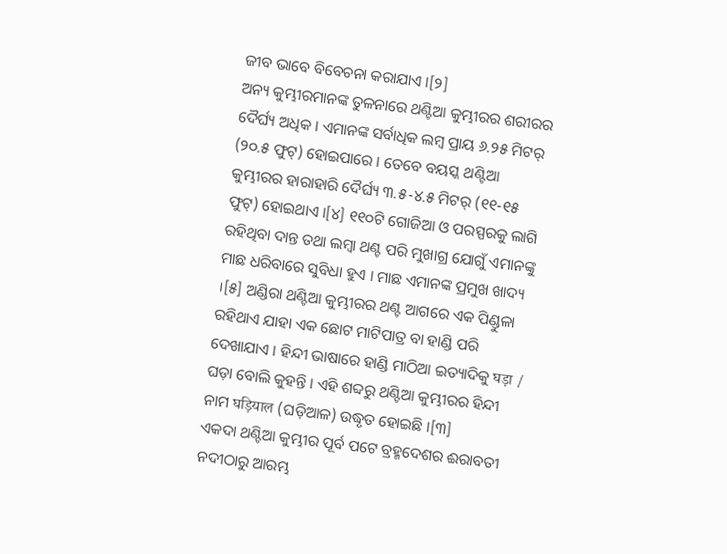ଜୀବ ଭାବେ ବିବେଚନା କରାଯାଏ ।[୨]
ଅନ୍ୟ କୁମ୍ଭୀରମାନଙ୍କ ତୁଳନାରେ ଥଣ୍ଟିଆ କୁମ୍ଭୀରର ଶରୀରର ଦୈର୍ଘ୍ୟ ଅଧିକ । ଏମାନଙ୍କ ସର୍ବାଧିକ ଲମ୍ବ ପ୍ରାୟ ୬.୨୫ ମିଟର୍ (୨୦.୫ ଫୁଟ୍) ହୋଇପାରେ । ତେବେ ବୟସ୍କ ଥଣ୍ଟିଆ କୁମ୍ଭୀରର ହାରାହାରି ଦୈର୍ଘ୍ୟ ୩.୫-୪.୫ ମିଟର୍ (୧୧-୧୫ ଫୁଟ୍) ହୋଇଥାଏ ।[୪] ୧୧୦ଟି ଗୋଜିଆ ଓ ପରସ୍ପରକୁ ଲାଗି ରହିଥିବା ଦାନ୍ତ ତଥା ଲମ୍ବା ଥଣ୍ଟ ପରି ମୁଖାଗ୍ର ଯୋଗୁଁ ଏମାନଙ୍କୁ ମାଛ ଧରିବାରେ ସୁବିଧା ହୁଏ । ମାଛ ଏମାନଙ୍କ ପ୍ରମୁଖ ଖାଦ୍ୟ ।[୫] ଅଣ୍ଡିରା ଥଣ୍ଟିଆ କୁମ୍ଭୀରର ଥଣ୍ଟ ଆଗରେ ଏକ ପିଣ୍ଡୁଳା ରହିଥାଏ ଯାହା ଏକ ଛୋଟ ମାଟିପାତ୍ର ବା ହାଣ୍ଡି ପରି ଦେଖାଯାଏ । ହିନ୍ଦୀ ଭାଷାରେ ହାଣ୍ଡି ମାଠିଆ ଇତ୍ୟାଦିକୁ घड़ा / ଘଡ଼ା ବୋଲି କୁହନ୍ତି । ଏହି ଶବ୍ଦରୁ ଥଣ୍ଟିଆ କୁମ୍ଭୀରର ହିନ୍ଦୀ ନାମ घड़ियाल (ଘଡ଼ିଆଳ) ଉଦ୍ଧୃତ ହୋଇଛି ।[୩]
ଏକଦା ଥଣ୍ଟିଆ କୁମ୍ଭୀର ପୂର୍ବ ପଟେ ବ୍ରହ୍ମଦେଶର ଈରାବତୀ ନଦୀଠାରୁ ଆରମ୍ଭ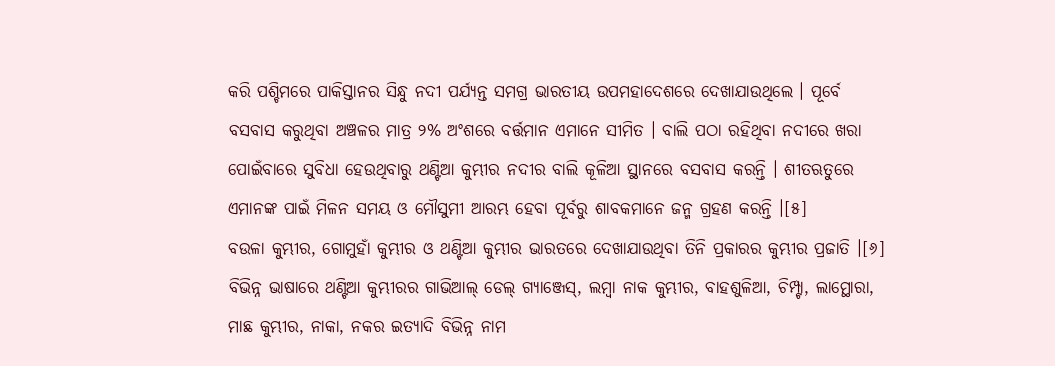କରି ପଶ୍ଚିମରେ ପାକିସ୍ତାନର ସିନ୍ଧୁ ନଦୀ ପର୍ଯ୍ୟନ୍ତ ସମଗ୍ର ଭାରତୀୟ ଉପମହାଦେଶରେ ଦେଖାଯାଉଥିଲେ । ପୂର୍ବେ ବସବାସ କରୁଥିବା ଅଞ୍ଚଳର ମାତ୍ର ୨% ଅଂଶରେ ବର୍ତ୍ତମାନ ଏମାନେ ସୀମିତ । ବାଲି ପଠା ରହିଥିବା ନଦୀରେ ଖରା ପୋଇଁବାରେ ସୁବିଧା ହେଉଥିବାରୁ ଥଣ୍ଟିଆ କୁମ୍ଭୀର ନଦୀର ବାଲି କୂଳିଆ ସ୍ଥାନରେ ବସବାସ କରନ୍ତି । ଶୀତଋତୁରେ ଏମାନଙ୍କ ପାଇଁ ମିଳନ ସମୟ ଓ ମୌସୁମୀ ଆରମ୍ଭ ହେବା ପୂର୍ବରୁ ଶାବକମାନେ ଜନ୍ମ ଗ୍ରହଣ କରନ୍ତି ।[୫]
ବଉଳା କୁମ୍ଭୀର, ଗୋମୁହାଁ କୁମ୍ଭୀର ଓ ଥଣ୍ଟିଆ କୁମ୍ଭୀର ଭାରତରେ ଦେଖାଯାଉଥିବା ତିନି ପ୍ରକାରର କୁମ୍ଭୀର ପ୍ରଜାତି ।[୬]
ବିଭିନ୍ନ ଭାଷାରେ ଥଣ୍ଟିଆ କୁମ୍ଭୀରର ଗାଭିଆଲ୍ ଡେଲ୍ ଗ୍ୟାଞ୍ଜେସ୍, ଲମ୍ବା ନାକ କୁମ୍ଭୀର, ବାହଶୁଳିଆ, ଚିମ୍ପ୍ଟା, ଲାମ୍ଥୋରା, ମାଛ କୁମ୍ଭୀର, ନାକା, ନକର ଇତ୍ୟାଦି ବିଭିନ୍ନ ନାମ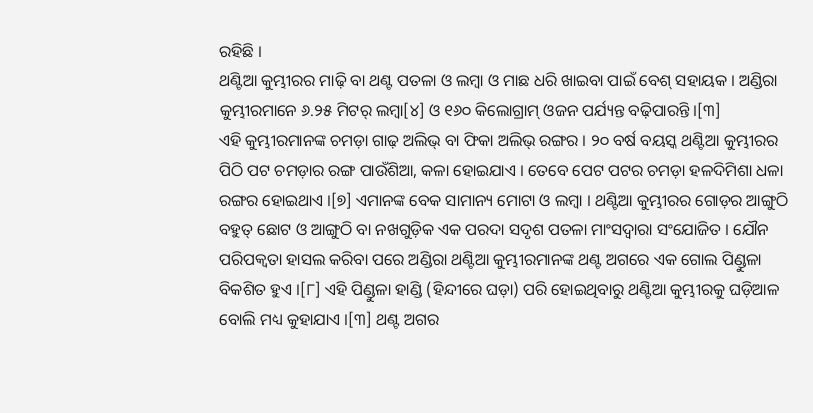ରହିଛି ।
ଥଣ୍ଟିଆ କୁମ୍ଭୀରର ମାଢ଼ି ବା ଥଣ୍ଟ ପତଳା ଓ ଲମ୍ବା ଓ ମାଛ ଧରି ଖାଇବା ପାଇଁ ବେଶ୍ ସହାୟକ । ଅଣ୍ଡିରା କୁମ୍ଭୀରମାନେ ୬.୨୫ ମିଟର୍ ଲମ୍ବା[୪] ଓ ୧୬୦ କିଲୋଗ୍ରାମ୍ ଓଜନ ପର୍ଯ୍ୟନ୍ତ ବଢ଼ିପାରନ୍ତି ।[୩]
ଏହି କୁମ୍ଭୀରମାନଙ୍କ ଚମଡ଼ା ଗାଢ଼ ଅଲିଭ୍ ବା ଫିକା ଅଲିଭ୍ ରଙ୍ଗର । ୨୦ ବର୍ଷ ବୟସ୍କ ଥଣ୍ଟିଆ କୁମ୍ଭୀରର ପିଠି ପଟ ଚମଡ଼ାର ରଙ୍ଗ ପାଉଁଶିଆ, କଳା ହୋଇଯାଏ । ତେବେ ପେଟ ପଟର ଚମଡ଼ା ହଳଦିମିଶା ଧଳା ରଙ୍ଗର ହୋଇଥାଏ ।[୭] ଏମାନଙ୍କ ବେକ ସାମାନ୍ୟ ମୋଟା ଓ ଲମ୍ବା । ଥଣ୍ଟିଆ କୁମ୍ଭୀରର ଗୋଡ଼ର ଆଙ୍ଗୁଠି ବହୁତ୍ ଛୋଟ ଓ ଆଙ୍ଗୁଠି ବା ନଖଗୁଡ଼ିକ ଏକ ପରଦା ସଦୃଶ ପତଳା ମାଂସଦ୍ୱାରା ସଂଯୋଜିତ । ଯୌନ ପରିପକ୍ୱତା ହାସଲ କରିବା ପରେ ଅଣ୍ଡିରା ଥଣ୍ଟିଆ କୁମ୍ଭୀରମାନଙ୍କ ଥଣ୍ଟ ଅଗରେ ଏକ ଗୋଲ ପିଣ୍ଡୁଳା ବିକଶିତ ହୁଏ ।[୮] ଏହି ପିଣ୍ଡୁଳା ହାଣ୍ଡି (ହିନ୍ଦୀରେ ଘଡ଼ା) ପରି ହୋଇଥିବାରୁ ଥଣ୍ଟିଆ କୁମ୍ଭୀରକୁ ଘଡ଼ିଆଳ ବୋଲି ମଧ୍ୟ କୁହାଯାଏ ।[୩] ଥଣ୍ଟ ଅଗର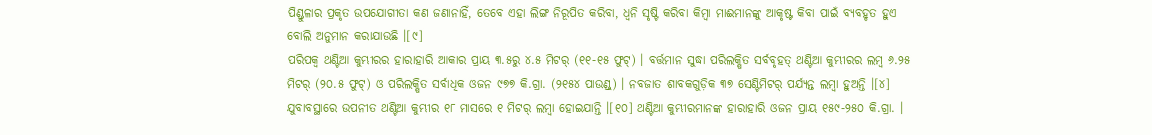ପିଣ୍ଡୁଳାର ପ୍ରକୃତ ଉପଯୋଗୀତା କଣ ଜଣାନାହିଁ, ତେବେ ଏହା ଲିଙ୍ଗ ନିରୂପିତ କରିବା, ଧ୍ୱନି ସୃଷ୍ଟି କରିବା କିମ୍ବା ମାଈମାନଙ୍କୁ ଆକୃଷ୍ଟ କିବା ପାଇଁ ବ୍ୟବହୃତ ହୁଏ ବୋଲି ଅନୁମାନ କରାଯାଉଛି ।[୯]
ପରିପକ୍ୱ ଥଣ୍ଟିଆ କୁମ୍ଭୀରର ହାରାହାରି ଆକାର ପ୍ରାୟ ୩.୫ରୁ ୪.୫ ମିଟର୍ (୧୧-୧୫ ଫୁଟ୍) । ବର୍ତ୍ତମାନ ସୁଦ୍ଧା ପରିଲକ୍ଷିତ ସର୍ବବୃହତ୍ ଥଣ୍ଟିଆ କୁମ୍ଭୀରର ଲମ୍ବ ୬.୨୫ ମିଟର୍ (୨୦.୫ ଫୁଟ୍) ଓ ପରିଲକ୍ଷିତ ସର୍ବାଧିକ ଓଜନ ୯୭୭ କି.ଗ୍ରା. (୨୧୫୪ ପାଉଣ୍ଡ୍) । ନବଜାତ ଶାବକଗୁଡ଼ିକ ୩୭ ସେଣ୍ଟିମିଟର୍ ପର୍ଯ୍ୟନ୍ତ ଲମ୍ବା ହୁଅନ୍ତି ।[୪] ଯୁବାବସ୍ଥାରେ ଉପନୀତ ଥଣ୍ଟିଆ କୁମ୍ଭୀର ୧୮ ମାସରେ ୧ ମିଟର୍ ଲମ୍ବା ହୋଇଯାନ୍ତି ।[୧୦] ଥଣ୍ଟିଆ କୁମ୍ଭୀରମାନଙ୍କ ହାରାହାରି ଓଜନ ପ୍ରାୟ ୧୫୯-୨୫୦ କି.ଗ୍ରା. ।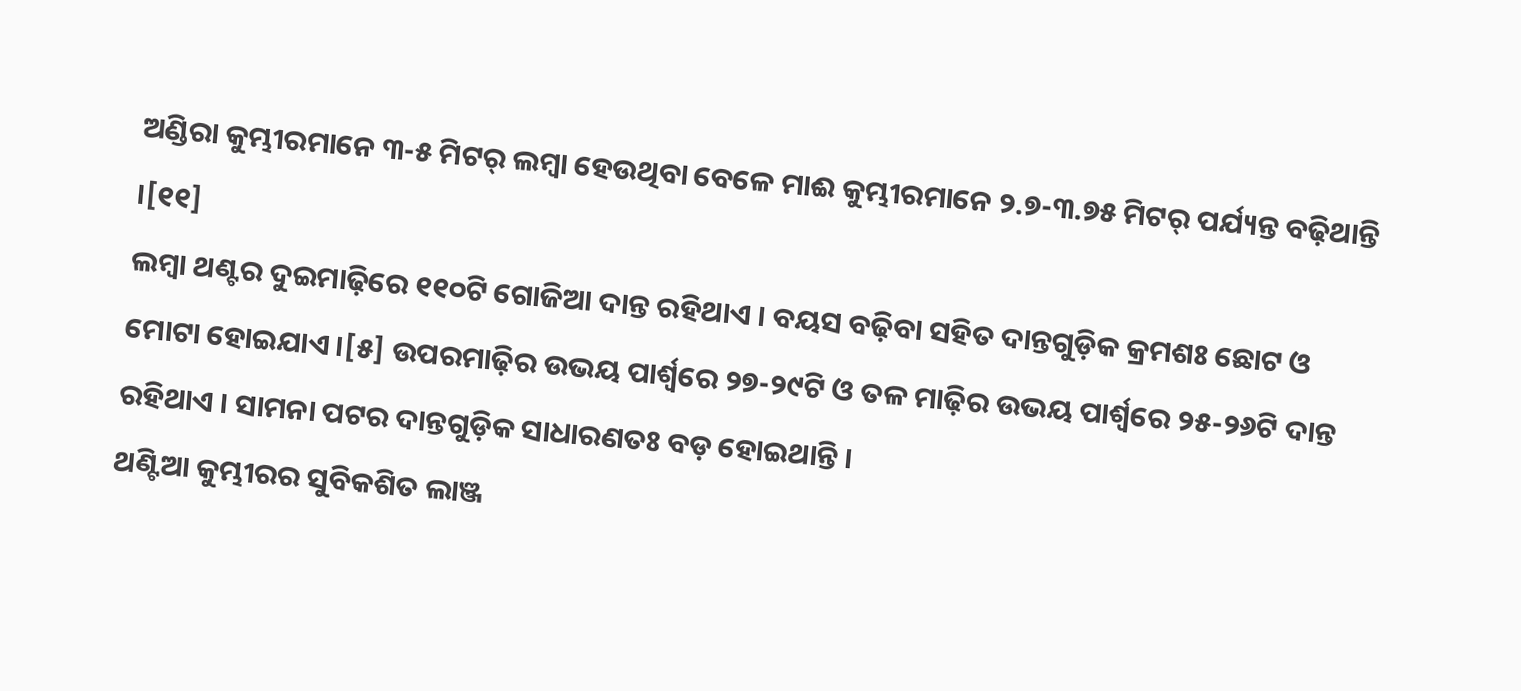ଅଣ୍ଡିରା କୁମ୍ଭୀରମାନେ ୩-୫ ମିଟର୍ ଲମ୍ବା ହେଉଥିବା ବେଳେ ମାଈ କୁମ୍ଭୀରମାନେ ୨.୭-୩.୭୫ ମିଟର୍ ପର୍ଯ୍ୟନ୍ତ ବଢ଼ିଥାନ୍ତି ।[୧୧]
ଲମ୍ବା ଥଣ୍ଟର ଦୁଇମାଢ଼ିରେ ୧୧୦ଟି ଗୋଜିଆ ଦାନ୍ତ ରହିଥାଏ । ବୟସ ବଢ଼ିବା ସହିତ ଦାନ୍ତଗୁଡ଼ିକ କ୍ରମଶଃ ଛୋଟ ଓ ମୋଟା ହୋଇଯାଏ ।[୫] ଉପରମାଢ଼ିର ଉଭୟ ପାର୍ଶ୍ୱରେ ୨୭-୨୯ଟି ଓ ତଳ ମାଢ଼ିର ଉଭୟ ପାର୍ଶ୍ୱରେ ୨୫-୨୬ଟି ଦାନ୍ତ ରହିଥାଏ । ସାମନା ପଟର ଦାନ୍ତଗୁଡ଼ିକ ସାଧାରଣତଃ ବଡ଼ ହୋଇଥାନ୍ତି ।
ଥଣ୍ଟିଆ କୁମ୍ଭୀରର ସୁବିକଶିତ ଲାଞ୍ଜ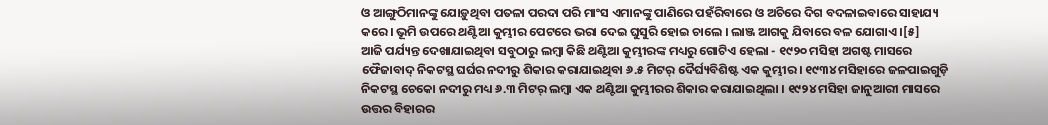ଓ ଆଙ୍ଗୁଠିମାନଙ୍କୁ ଯୋଡ଼ୁଥିବା ପତଳା ପରଦା ପରି ମାଂସ ଏମାନଙ୍କୁ ପାଣିରେ ପହଁରିବାରେ ଓ ଅଚିରେ ଦିଗ ବଦଳାଇବାରେ ସାହାଯ୍ୟ କରେ । ଭୂମି ଉପରେ ଥଣ୍ଟିଆ କୁମ୍ଭୀର ପେଟରେ ଭରା ଦେଇ ଘୁସୁରି ହୋଇ ଚାଲେ । ଲାଞ୍ଜ ଆଗକୁ ଯିବାରେ ବଳ ଯୋଗାଏ ।[୫]
ଆଜି ପର୍ଯ୍ୟନ୍ତ ଦେଖାଯାଇଥିବା ସବୁଠାରୁ ଲମ୍ବା କିଛି ଥଣ୍ଟିଆ କୁମ୍ଭୀରଙ୍କ ମଧ୍ୟରୁ ଗୋଟିଏ ହେଲା - ୧୯୨୦ ମସିହା ଅଗଷ୍ଟ ମାସରେ ଫୈଜାବାଦ୍ ନିକଟସ୍ଥ ଘର୍ଘର ନଦୀରୁ ଶିକାର କରାଯାଇଥିବା ୬.୫ ମିଟର୍ ଦୈର୍ଘ୍ୟବିଶିଷ୍ଟ ଏକ କୁମ୍ଭୀର । ୧୯୩୪ ମସିହାରେ ଜଳପାଇଗୁଡ଼ି ନିକଟସ୍ଥ ଚେକୋ ନଦୀରୁ ମଧ୍ୟ ୬.୩ ମିଟର୍ ଲମ୍ବା ଏକ ଥଣ୍ଟିଆ କୁମ୍ଭୀରର ଶିକାର କରାଯାଇଥିଲା । ୧୯୨୪ ମସିହା ଜାନୁଆରୀ ମାସରେ ଉତ୍ତର ବିହାରର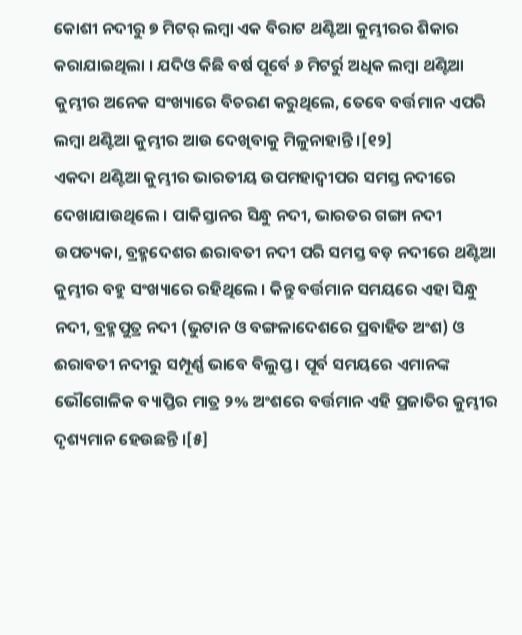କୋଶୀ ନଦୀରୁ ୭ ମିଟର୍ ଲମ୍ବା ଏକ ବିରାଟ ଥଣ୍ଟିଆ କୁମ୍ଭୀରର ଶିକାର କରାଯାଇଥିଲା । ଯଦିଓ କିଛି ବର୍ଷ ପୂର୍ବେ ୬ ମିଟର୍ରୁ ଅଧିକ ଲମ୍ବା ଥଣ୍ଟିଆ କୁମ୍ଭୀର ଅନେକ ସଂଖ୍ୟାରେ ବିଚରଣ କରୁଥିଲେ, ତେବେ ବର୍ତ୍ତମାନ ଏପରି ଲମ୍ବା ଥଣ୍ଟିଆ କୁମ୍ଭୀର ଆଉ ଦେଖିବାକୁ ମିଳୁନାହାନ୍ତି ।[୧୨]
ଏକଦା ଥଣ୍ଟିଆ କୁମ୍ଭୀର ଭାରତୀୟ ଉପମହାଦ୍ୱୀପର ସମସ୍ତ ନଦୀରେ ଦେଖାଯାଉଥିଲେ । ପାକିସ୍ତାନର ସିନ୍ଧୁ ନଦୀ, ଭାରତର ଗଙ୍ଗା ନଦୀ ଉପତ୍ୟକା, ବ୍ରହ୍ମଦେଶର ଈରାବତୀ ନଦୀ ପରି ସମସ୍ତ ବଡ଼ ନଦୀରେ ଥଣ୍ଟିଆ କୁମ୍ଭୀର ବହୁ ସଂଖ୍ୟାରେ ରହିଥିଲେ । କିନ୍ତୁ ବର୍ତ୍ତମାନ ସମୟରେ ଏହା ସିନ୍ଧୁ ନଦୀ, ବ୍ରହ୍ମପୁତ୍ର ନଦୀ (ଭୁଟାନ ଓ ବଙ୍ଗଳାଦେଶରେ ପ୍ରବାହିତ ଅଂଶ) ଓ ଈରାବତୀ ନଦୀରୁ ସମ୍ପୂର୍ଣ୍ଣ ଭାବେ ବିଲୁପ୍ତ । ପୂର୍ବ ସମୟରେ ଏମାନଙ୍କ ଭୌଗୋଳିକ ବ୍ୟାପ୍ତିର ମାତ୍ର ୨% ଅଂଶରେ ବର୍ତ୍ତମାନ ଏହି ପ୍ରଜାତିର କୁମ୍ଭୀର ଦୃଶ୍ୟମାନ ହେଉଛନ୍ତି ।[୫]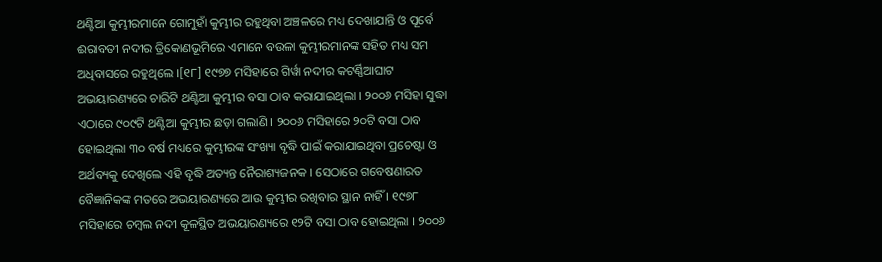ଥଣ୍ଟିଆ କୁମ୍ଭୀରମାନେ ଗୋମୁହାଁ କୁମ୍ଭୀର ରହୁଥିବା ଅଞ୍ଚଳରେ ମଧ୍ୟ ଦେଖାଯାନ୍ତି ଓ ପୂର୍ବେ ଈରାବତୀ ନଦୀର ତ୍ରିକୋଣଭୂମିରେ ଏମାନେ ବଉଳା କୁମ୍ଭୀରମାନଙ୍କ ସହିତ ମଧ୍ୟ ସମ ଅଧିବାସରେ ରହୁଥିଲେ ।[୧୮] ୧୯୭୭ ମସିହାରେ ଗିର୍ୱା ନଦୀର କଟର୍ଣ୍ଣିଆଘାଟ ଅଭୟାରଣ୍ୟରେ ଚାରିଟି ଥଣ୍ଟିଆ କୁମ୍ଭୀର ବସା ଠାବ କରାଯାଇଥିଲା । ୨୦୦୬ ମସିହା ସୁଦ୍ଧା ଏଠାରେ ୯୦୯ଟି ଥଣ୍ଟିଆ କୁମ୍ଭୀର ଛଡ଼ା ଗଲାଣି । ୨୦୦୬ ମସିହାରେ ୨୦ଟି ବସା ଠାବ ହୋଇଥିଲା ୩୦ ବର୍ଷ ମଧ୍ୟରେ କୁମ୍ଭୀରଙ୍କ ସଂଖ୍ୟା ବୃଦ୍ଧି ପାଇଁ କରାଯାଇଥିବା ପ୍ରଚେଷ୍ଟା ଓ ଅର୍ଥବ୍ୟକୁ ଦେଖିଲେ ଏହି ବୃଦ୍ଧି ଅତ୍ୟନ୍ତ ନୈରାଶ୍ୟଜନକ । ସେଠାରେ ଗବେଷଣାରତ ବୈଜ୍ଞାନିକଙ୍କ ମତରେ ଅଭୟାରଣ୍ୟରେ ଆଉ କୁମ୍ଭୀର ରଖିବାର ସ୍ଥାନ ନାହିଁ । ୧୯୭୮ ମସିହାରେ ଚମ୍ବଲ ନଦୀ କୂଳସ୍ଥିତ ଅଭୟାରଣ୍ୟରେ ୧୨ଟି ବସା ଠାବ ହୋଇଥିଲା । ୨୦୦୬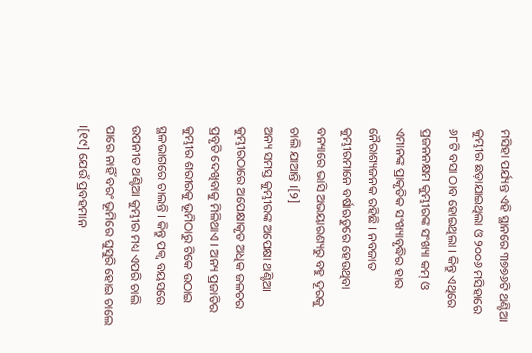ମସିହା ପର୍ଯ୍ୟନ୍ତ ଏହି ସ୍ଥାନରେ ୩୭୭୬ଟି ଥଣ୍ଟିଆ କୁମ୍ଭୀର ଛଡ଼ାଯାଇଥିଲା ଓ ୨୦୦୬ ମସିହାରେ ୬୮ଟି ବସା ଠାବ ହୋଇଥିଲା । କିନ୍ତୁ ଏଥିରେ ପ୍ରଜନନକ୍ଷମ କୁମ୍ଭୀରଙ୍କ ସଂଖ୍ୟା କମ୍ ଓ ଏମାନଙ୍କ ପ୍ରାକୃତିକ ସଂଖ୍ୟାବୃଦ୍ଧିର ହାର ନୈରାଶ୍ୟଜନକ ରହିଛି । ନବଜାତ କୁମ୍ଭୀରମାନେ ବର୍ଷାଋତୁରେ ହେଉଥିବା ବନ୍ୟାରେ ଭାସି ଅଭୟାରଣ୍ୟରୁ ବହୁ ଦୂରକୁ ଚାଲି ଯାଆନ୍ତି ।[୨]
ଅନ୍ୟ ସମସ୍ତ କୁମ୍ଭୀରଙ୍କ ଅପେକ୍ଷା ଥଣ୍ଟିଆ କୁମ୍ଭୀରଠାରେ ଅପେକ୍ଷାକୃତ ଅଧିକ ଜଳଚର ପ୍ରବୃତି ଦେଖିବାକୁ ମିଳିଥାଏ । ଅନ୍ୟ ପ୍ରଜାତିର କୁମ୍ଭୀର ଶରୀରକୁ ଭୂମିଠାରୁ ଟିକେ ଉଠାଇ ସ୍ଥଳଭାଗରେ ଚାଲନ୍ତି । କିନ୍ତୁ ପକ୍ୱ ବୟସରେ ଉପନୀତ ଥଣ୍ଟିଆ କୁମ୍ଭୀର ମଧ୍ୟ ଏପରି ଚାଲି ପାରେ ନାହିଁ ବରଂ ଭୂମିରେ ଘୁସୁରି ହୋଇ ଚାଲେ ।[୧୯] ଯେଉଁ ପ୍ରବହମାନ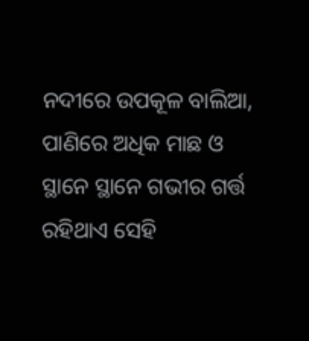ନଦୀରେ ଉପକୂଳ ବାଲିଆ, ପାଣିରେ ଅଧିକ ମାଛ ଓ ସ୍ଥାନେ ସ୍ଥାନେ ଗଭୀର ଗର୍ତ୍ତ ରହିଥାଏ ସେହି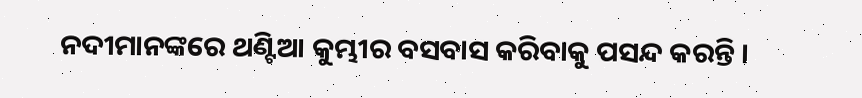ନଦୀମାନଙ୍କରେ ଥଣ୍ଟିଆ କୁମ୍ଭୀର ବସବାସ କରିବାକୁ ପସନ୍ଦ କରନ୍ତି ।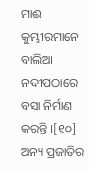ମାଈ କୁମ୍ଭୀରମାନେ ବାଲିଆ ନଦୀପଠାରେ ବସା ନିର୍ମାଣ କରନ୍ତି ।[୧୦]
ଅନ୍ୟ ପ୍ରଜାତିର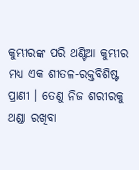କୁମ୍ଭୀରଙ୍କ ପରି ଥଣ୍ଟିଆ କୁମ୍ଭୀର ମଧ୍ୟ ଏକ ଶୀତଳ-ରକ୍ତବିଶିଷ୍ଟ ପ୍ରାଣୀ । ତେଣୁ ନିଜ ଶରୀରକୁ ଥଣ୍ଡା ରଖିବା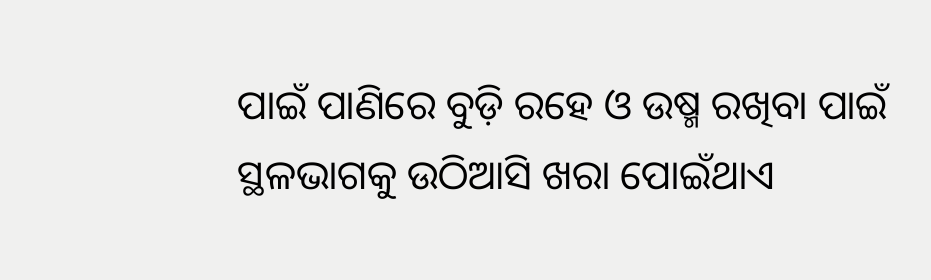ପାଇଁ ପାଣିରେ ବୁଡ଼ି ରହେ ଓ ଉଷ୍ମ ରଖିବା ପାଇଁ ସ୍ଥଳଭାଗକୁ ଉଠିଆସି ଖରା ପୋଇଁଥାଏ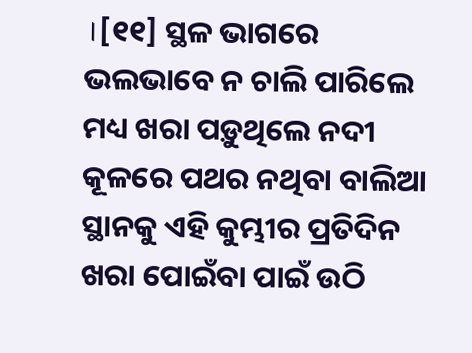।[୧୧] ସ୍ଥଳ ଭାଗରେ ଭଲଭାବେ ନ ଚାଲି ପାରିଲେ ମଧ୍ୟ ଖରା ପଡ଼ୁଥିଲେ ନଦୀ କୂଳରେ ପଥର ନଥିବା ବାଲିଆ ସ୍ଥାନକୁ ଏହି କୁମ୍ଭୀର ପ୍ରତିଦିନ ଖରା ପୋଇଁବା ପାଇଁ ଉଠି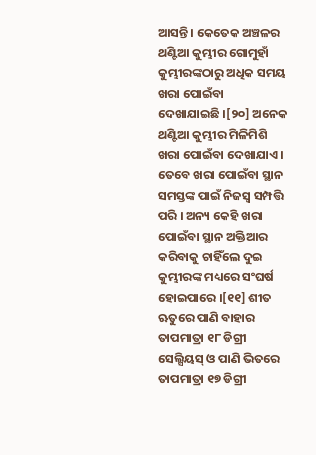ଆସନ୍ତି । କେତେକ ଅଞ୍ଚଳର ଥଣ୍ଟିଆ କୁମ୍ଭୀର ଗୋମୁହାଁ କୁମ୍ଭୀରଙ୍କଠାରୁ ଅଧିକ ସମୟ ଖରା ପୋଇଁବା ଦେଖାଯାଇଛି ।[୨୦] ଅନେକ ଥଣ୍ଟିଆ କୁମ୍ଭୀର ମିଳିମିଶି ଖରା ପୋଇଁବା ଦେଖାଯାଏ । ତେବେ ଖରା ପୋଇଁବା ସ୍ଥାନ ସମସ୍ତଙ୍କ ପାଇଁ ନିଜସ୍ୱ ସମ୍ପତ୍ତି ପରି । ଅନ୍ୟ କେହି ଖରା ପୋଇଁବା ସ୍ଥାନ ଅକ୍ତିଆର କରିବାକୁ ଚାହିଁଲେ ଦୁଇ କୁମ୍ଭୀରଙ୍କ ମଧ୍ୟରେ ସଂଘର୍ଷ ହୋଇପାରେ ।[୧୧] ଶୀତ ଋତୁରେ ପାଣି ବାହାର ତାପମାତ୍ରା ୧୮ ଡିଗ୍ରୀ ସେଲ୍ସିୟସ୍ ଓ ପାଣି ଭିତରେ ତାପମାତ୍ରା ୧୭ ଡିଗ୍ରୀ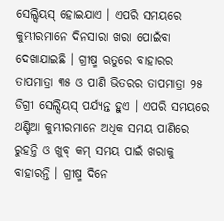ସେଲ୍ସିୟସ୍ ହୋଇଯାଏ । ଏପରି ସମୟରେ କୁମ୍ଭୀରମାନେ ଦିନସାରା ଖରା ପୋଇଁବା ଦେଖାଯାଇଛି । ଗ୍ରୀଷ୍ମ ଋତୁରେ ବାହାରର ତାପମାତ୍ରା ୩୫ ଓ ପାଣି ଭିତରର ତାପମାତ୍ରା ୨୫ ଡିଗ୍ରୀ ସେଲ୍ସିୟସ୍ ପର୍ଯ୍ୟନ୍ତ ହୁଏ । ଏପରି ସମୟରେ ଥଣ୍ଟିଆ କୁମ୍ଭୀରମାନେ ଅଧିକ ସମୟ ପାଣିରେ ରୁହନ୍ତି ଓ ଖୁବ୍ କମ୍ ସମୟ ପାଇଁ ଖରାକୁ ବାହାରନ୍ତି । ଗ୍ରୀଷ୍ମ ଦିନେ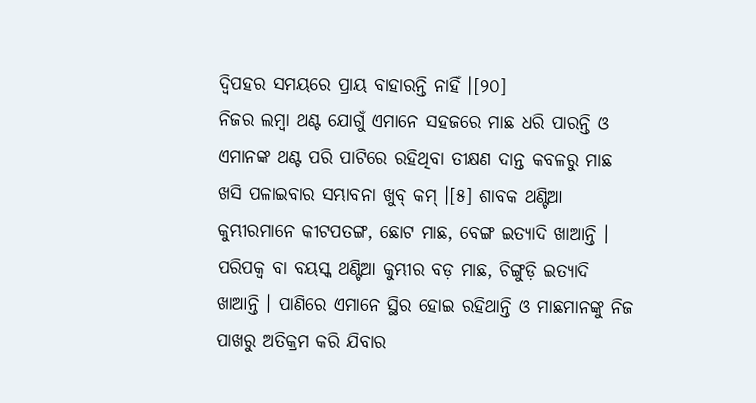ଦ୍ୱିପହର ସମୟରେ ପ୍ରାୟ ବାହାରନ୍ତି ନାହିଁ ।[୨୦]
ନିଜର ଲମ୍ବା ଥଣ୍ଟ ଯୋଗୁଁ ଏମାନେ ସହଜରେ ମାଛ ଧରି ପାରନ୍ତି ଓ ଏମାନଙ୍କ ଥଣ୍ଟ ପରି ପାଟିରେ ରହିଥିବା ତୀକ୍ଷଣ ଦାନ୍ତ କବଳରୁ ମାଛ ଖସି ପଳାଇବାର ସମ୍ଭାବନା ଖୁବ୍ କମ୍ ।[୫] ଶାବକ ଥଣ୍ଟିଆ କୁମ୍ଭୀରମାନେ କୀଟପତଙ୍ଗ, ଛୋଟ ମାଛ, ବେଙ୍ଗ ଇତ୍ୟାଦି ଖାଆନ୍ତି । ପରିପକ୍ୱ ବା ବୟସ୍କ ଥଣ୍ଟିଆ କୁମ୍ଭୀର ବଡ଼ ମାଛ, ଚିଙ୍ଗୁଡ଼ି ଇତ୍ୟାଦି ଖାଆନ୍ତି । ପାଣିରେ ଏମାନେ ସ୍ଥିର ହୋଇ ରହିଥାନ୍ତି ଓ ମାଛମାନଙ୍କୁ ନିଜ ପାଖରୁ ଅତିକ୍ରମ କରି ଯିବାର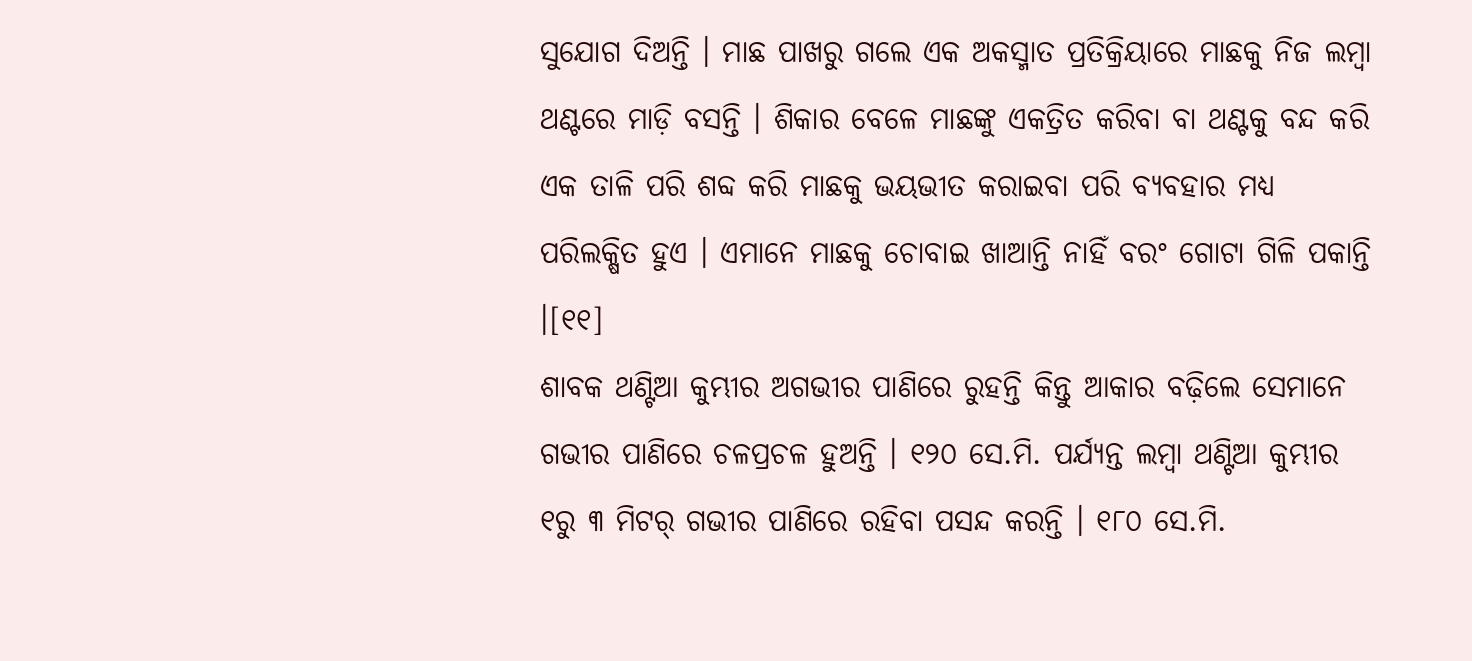ସୁଯୋଗ ଦିଅନ୍ତି । ମାଛ ପାଖରୁ ଗଲେ ଏକ ଅକସ୍ମାତ ପ୍ରତିକ୍ରିୟାରେ ମାଛକୁ ନିଜ ଲମ୍ବା ଥଣ୍ଟରେ ମାଡ଼ି ବସନ୍ତି । ଶିକାର ବେଳେ ମାଛଙ୍କୁ ଏକତ୍ରିତ କରିବା ବା ଥଣ୍ଟକୁ ବନ୍ଦ କରି ଏକ ତାଳି ପରି ଶବ୍ଦ କରି ମାଛକୁ ଭୟଭୀତ କରାଇବା ପରି ବ୍ୟବହାର ମଧ୍ୟ ପରିଲକ୍ଷିତ ହୁଏ । ଏମାନେ ମାଛକୁ ଚୋବାଇ ଖାଆନ୍ତି ନାହିଁ ବରଂ ଗୋଟା ଗିଳି ପକାନ୍ତି ।[୧୧]
ଶାବକ ଥଣ୍ଟିଆ କୁମ୍ଭୀର ଅଗଭୀର ପାଣିରେ ରୁହନ୍ତି କିନ୍ତୁ ଆକାର ବଢ଼ିଲେ ସେମାନେ ଗଭୀର ପାଣିରେ ଚଳପ୍ରଚଳ ହୁଅନ୍ତି । ୧୨୦ ସେ.ମି. ପର୍ଯ୍ୟନ୍ତ ଲମ୍ବା ଥଣ୍ଟିଆ କୁମ୍ଭୀର ୧ରୁ ୩ ମିଟର୍ ଗଭୀର ପାଣିରେ ରହିବା ପସନ୍ଦ କରନ୍ତି । ୧୮୦ ସେ.ମି.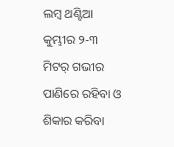ଲମ୍ବ ଥଣ୍ଟିଆ କୁମ୍ଭୀର ୨-୩ ମିଟର୍ ଗଭୀର ପାଣିରେ ରହିବା ଓ ଶିକାର କରିବା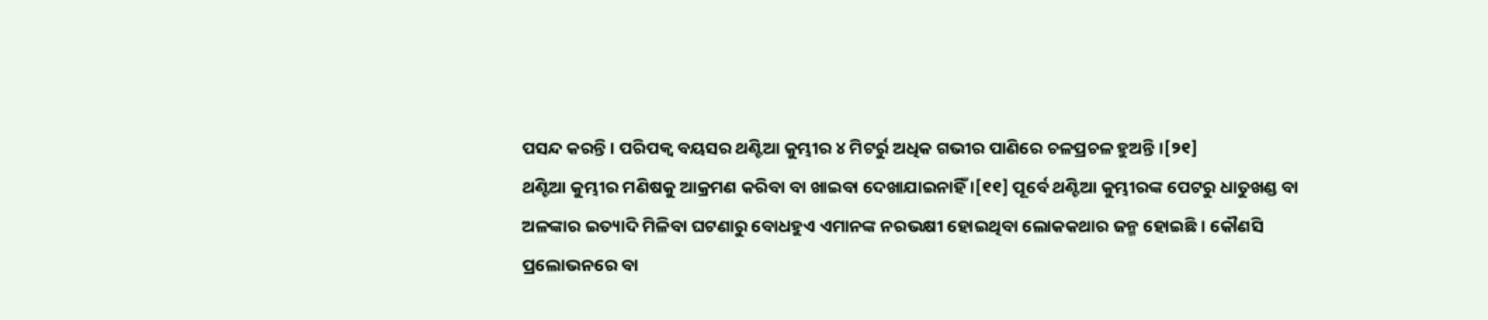ପସନ୍ଦ କରନ୍ତି । ପରିପକ୍ୱ ବୟସର ଥଣ୍ଟିଆ କୁମ୍ଭୀର ୪ ମିଟର୍ରୁ ଅଧିକ ଗଭୀର ପାଣିରେ ଚଳପ୍ରଚଳ ହୁଅନ୍ତି ।[୨୧]
ଥଣ୍ଟିଆ କୁମ୍ଭୀର ମଣିଷକୁ ଆକ୍ରମଣ କରିବା ବା ଖାଇବା ଦେଖାଯାଇନାହିଁ ।[୧୧] ପୂର୍ବେ ଥଣ୍ଟିଆ କୁମ୍ଭୀରଙ୍କ ପେଟରୁ ଧାତୁଖଣ୍ଡ ବା ଅଳଙ୍କାର ଇତ୍ୟାଦି ମିଳିବା ଘଟଣାରୁ ବୋଧହୁଏ ଏମାନଙ୍କ ନରଭକ୍ଷୀ ହୋଇଥିବା ଲୋକକଥାର ଜନ୍ମ ହୋଇଛି । କୌଣସି ପ୍ରଲୋଭନରେ ବା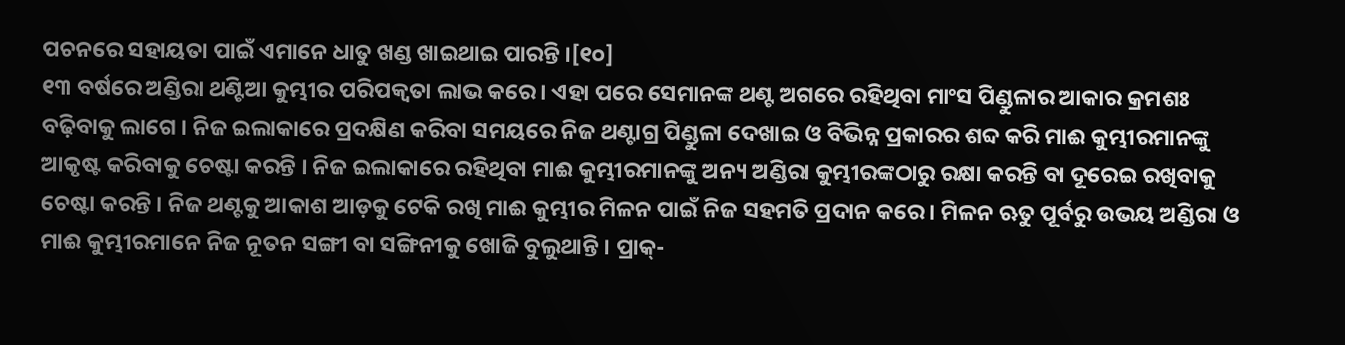ପଚନରେ ସହାୟତା ପାଇଁ ଏମାନେ ଧାତୁ ଖଣ୍ଡ ଖାଇଥାଇ ପାରନ୍ତି ।[୧୦]
୧୩ ବର୍ଷରେ ଅଣ୍ଡିରା ଥଣ୍ଟିଆ କୁମ୍ଭୀର ପରିପକ୍ୱତା ଲାଭ କରେ । ଏହା ପରେ ସେମାନଙ୍କ ଥଣ୍ଟ ଅଗରେ ରହିଥିବା ମାଂସ ପିଣ୍ଡୁଳାର ଆକାର କ୍ରମଶଃ ବଢ଼ିବାକୁ ଲାଗେ । ନିଜ ଇଲାକାରେ ପ୍ରଦକ୍ଷିଣ କରିବା ସମୟରେ ନିଜ ଥଣ୍ଟାଗ୍ର ପିଣ୍ଡୁଳା ଦେଖାଇ ଓ ବିଭିନ୍ନ ପ୍ରକାରର ଶବ୍ଦ କରି ମାଈ କୁମ୍ଭୀରମାନଙ୍କୁ ଆକୃଷ୍ଟ କରିବାକୁ ଚେଷ୍ଟା କରନ୍ତି । ନିଜ ଇଲାକାରେ ରହିଥିବା ମାଈ କୁମ୍ଭୀରମାନଙ୍କୁ ଅନ୍ୟ ଅଣ୍ଡିରା କୁମ୍ଭୀରଙ୍କଠାରୁ ରକ୍ଷା କରନ୍ତି ବା ଦୂରେଇ ରଖିବାକୁ ଚେଷ୍ଟା କରନ୍ତି । ନିଜ ଥଣ୍ଟକୁ ଆକାଶ ଆଡ଼କୁ ଟେକି ରଖି ମାଈ କୁମ୍ଭୀର ମିଳନ ପାଇଁ ନିଜ ସହମତି ପ୍ରଦାନ କରେ । ମିଳନ ଋତୁ ପୂର୍ବରୁ ଉଭୟ ଅଣ୍ଡିରା ଓ ମାଈ କୁମ୍ଭୀରମାନେ ନିଜ ନୂତନ ସଙ୍ଗୀ ବା ସଙ୍ଗିନୀକୁ ଖୋଜି ବୁଲୁଥାନ୍ତି । ପ୍ରାକ୍-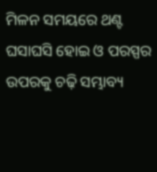ମିଳନ ସମୟରେ ଥଣ୍ଟ ଘସାଘସି ହୋଇ ଓ ପରସ୍ପର ଉପରକୁ ଚଢ଼ି ସମ୍ଭାବ୍ୟ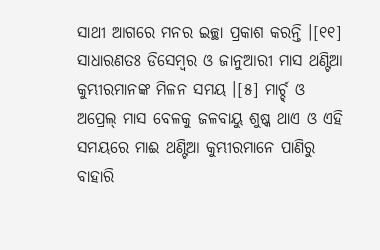ସାଥୀ ଆଗରେ ମନର ଇଚ୍ଛା ପ୍ରକାଶ କରନ୍ତି ।[୧୧]
ସାଧାରଣତଃ ଡିସେମ୍ବର ଓ ଜାନୁଆରୀ ମାସ ଥଣ୍ଟିଆ କୁମ୍ଭୀରମାନଙ୍କ ମିଳନ ସମୟ ।[୫] ମାର୍ଚ୍ଚ୍ ଓ ଅପ୍ରେଲ୍ ମାସ ବେଳକୁ ଜଳବାୟୁ ଶୁଷ୍କ ଥାଏ ଓ ଏହି ସମୟରେ ମାଈ ଥଣ୍ଟିଆ କୁମ୍ଭୀରମାନେ ପାଣିରୁ ବାହାରି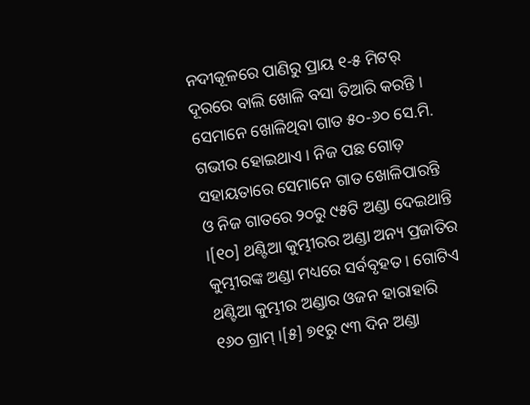ନଦୀକୂଳରେ ପାଣିରୁ ପ୍ରାୟ ୧-୫ ମିଟର୍ ଦୂରରେ ବାଲି ଖୋଳି ବସା ତିଆରି କରନ୍ତି । ସେମାନେ ଖୋଳିଥିବା ଗାତ ୫୦-୬୦ ସେ.ମି. ଗଭୀର ହୋଇଥାଏ । ନିଜ ପଛ ଗୋଡ଼ ସହାୟତାରେ ସେମାନେ ଗାତ ଖୋଳିପାରନ୍ତି ଓ ନିଜ ଗାତରେ ୨୦ରୁ ୯୫ଟି ଅଣ୍ଡା ଦେଇଥାନ୍ତି ।[୧୦] ଥଣ୍ଟିଆ କୁମ୍ଭୀରର ଅଣ୍ଡା ଅନ୍ୟ ପ୍ରଜାତିର କୁମ୍ଭୀରଙ୍କ ଅଣ୍ଡା ମଧ୍ୟରେ ସର୍ବବୃହତ । ଗୋଟିଏ ଥଣ୍ଟିଆ କୁମ୍ଭୀର ଅଣ୍ଡାର ଓଜନ ହାରାହାରି ୧୬୦ ଗ୍ରାମ୍ ।[୫] ୭୧ରୁ ୯୩ ଦିନ ଅଣ୍ଡା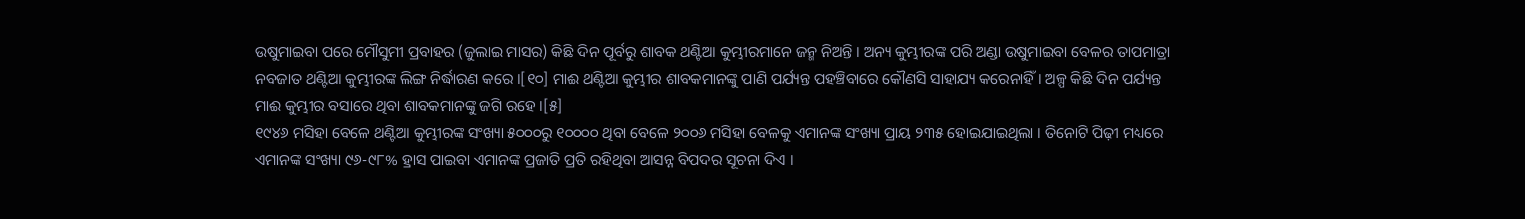ଉଷୁମାଇବା ପରେ ମୌସୁମୀ ପ୍ରବାହର (ଜୁଲାଇ ମାସର) କିଛି ଦିନ ପୂର୍ବରୁ ଶାବକ ଥଣ୍ଟିଆ କୁମ୍ଭୀରମାନେ ଜନ୍ମ ନିଅନ୍ତି । ଅନ୍ୟ କୁମ୍ଭୀରଙ୍କ ପରି ଅଣ୍ଡା ଉଷୁମାଇବା ବେଳର ତାପମାତ୍ରା ନବଜାତ ଥଣ୍ଟିଆ କୁମ୍ଭୀରଙ୍କ ଲିଙ୍ଗ ନିର୍ଦ୍ଧାରଣ କରେ ।[୧୦] ମାଈ ଥଣ୍ଟିଆ କୁମ୍ଭୀର ଶାବକମାନଙ୍କୁ ପାଣି ପର୍ଯ୍ୟନ୍ତ ପହଞ୍ଚିବାରେ କୌଣସି ସାହାଯ୍ୟ କରେନାହିଁ । ଅଳ୍ପ କିଛି ଦିନ ପର୍ଯ୍ୟନ୍ତ ମାଈ କୁମ୍ଭୀର ବସାରେ ଥିବା ଶାବକମାନଙ୍କୁ ଜଗି ରହେ ।[୫]
୧୯୪୬ ମସିହା ବେଳେ ଥଣ୍ଟିଆ କୁମ୍ଭୀରଙ୍କ ସଂଖ୍ୟା ୫୦୦୦ରୁ ୧୦୦୦୦ ଥିବା ବେଳେ ୨୦୦୬ ମସିହା ବେଳକୁ ଏମାନଙ୍କ ସଂଖ୍ୟା ପ୍ରାୟ ୨୩୫ ହୋଇଯାଇଥିଲା । ତିନୋଟି ପିଢ଼ୀ ମଧ୍ୟରେ ଏମାନଙ୍କ ସଂଖ୍ୟା ୯୬-୯୮% ହ୍ରାସ ପାଇବା ଏମାନଙ୍କ ପ୍ରଜାତି ପ୍ରତି ରହିଥିବା ଆସନ୍ନ ବିପଦର ସୂଚନା ଦିଏ ।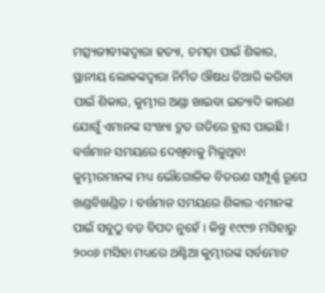ମତ୍ସ୍ୟଜୀବୀଙ୍କଦ୍ୱାରା ହତ୍ୟା, ଚମଡ଼ା ପାଇଁ ଶିକାର, ସ୍ଥାନୀୟ ଲୋକଙ୍କଦ୍ୱାରା ନିର୍ମିତ ଔଷଧ ତିଆରି କରିବା ପାଇଁ ଶିକାର, କୁମ୍ଭୀର ଅଣ୍ଡା ଖାଇବା ଇତ୍ୟାଦି କାରଣ ଯୋଗୁଁ ଏମାନଙ୍କ ସଂଖ୍ୟା ଦ୍ରୁତ ଗତିରେ ହ୍ରାସ ପାଇଛି । ବର୍ତ୍ତମାନ ସମୟରେ ଦେଖିବାକୁ ମିଳୁଥିବା କୁମ୍ଭୀରମାନଙ୍କ ମଧ୍ୟ ଭୌଗୋଳିକ ବିତରଣ ସମ୍ପୂର୍ଣ୍ଣ ରୂପେ ଖଣ୍ଡବିଖଣ୍ଡିତ । ବର୍ତ୍ତମାନ ସମୟରେ ଶିକାର ଏମାନଙ୍କ ପାଇଁ ସବୁଠୁ ବଡ଼ ବିପଦ ନୁହେଁ । କିନ୍ତୁ ୧୯୯୭ ମସିହାରୁ ୨୦୦୬ ମସିହା ମଧ୍ୟରେ ଥଣ୍ଟିଆ କୁମ୍ଭୀରଙ୍କ ସର୍ବମୋଟ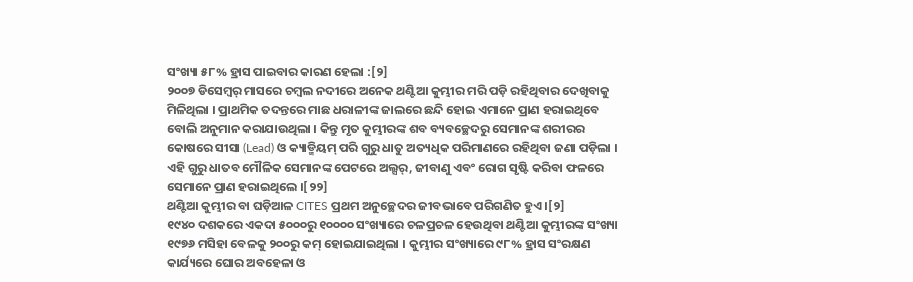ସଂଖ୍ୟା ୫୮% ହ୍ରାସ ପାଇବାର କାରଣ ହେଲା :[୨]
୨୦୦୭ ଡିସେମ୍ବର୍ ମାସରେ ଚମ୍ବଲ ନଦୀରେ ଅନେକ ଥଣ୍ଟିଆ କୁମ୍ଭୀର ମରି ପଡ଼ି ରହିଥିବାର ଦେଖିବାକୁ ମିଳିଥିଲା । ପ୍ରାଥମିକ ତଦନ୍ତରେ ମାଛ ଧରାଳୀଙ୍କ ଜାଲରେ ଛନ୍ଦି ହୋଇ ଏମାନେ ପ୍ରାଣ ହରାଇଥିବେ ବୋଲି ଅନୁମାନ କରାଯାଉଥିଲା । କିନ୍ତୁ ମୃତ କୁମ୍ଭୀରଙ୍କ ଶବ ବ୍ୟବଚ୍ଛେଦରୁ ସେମାନଙ୍କ ଶରୀରର କୋଷରେ ସୀସା (Lead) ଓ କ୍ୟାଡ୍ମିୟମ୍ ପରି ଗୁରୁ ଧାତୁ ଅତ୍ୟଧିକ ପରିମାଣରେ ରହିଥିବା ଜଣା ପଡ଼ିଲା । ଏହି ଗୁରୁ ଧାତବ ମୌଳିକ ସେମାନଙ୍କ ପେଟରେ ଅଲ୍ସର୍, ଜୀବାଣୁ ଏବଂ ରୋଗ ସୃଷ୍ଟି କରିବା ଫଳରେ ସେମାନେ ପ୍ରାଣ ହରାଇଥିଲେ ।[୨୨]
ଥଣ୍ଟିଆ କୁମ୍ଭୀର ବା ଘଡ଼ିଆଳ CITES ପ୍ରଥମ ଅନୁଚ୍ଛେଦର ଜୀବଭାବେ ପରିଗଣିତ ହୁଏ ।[୨]
୧୯୪୦ ଦଶକରେ ଏକଦା ୫୦୦୦ରୁ ୧୦୦୦୦ ସଂଖ୍ୟାରେ ଚଳପ୍ରଚଳ ହେଉଥିବା ଥଣ୍ଟିଆ କୁମ୍ଭୀରଙ୍କ ସଂଖ୍ୟା ୧୯୭୬ ମସିହା ବେଳକୁ ୨୦୦ରୁ କମ୍ ହୋଇଯାଇଥିଲା । କୁମ୍ଭୀର ସଂଖ୍ୟାରେ ୯୮% ହ୍ରାସ ସଂରକ୍ଷଣ କାର୍ଯ୍ୟରେ ଘୋର ଅବହେଳା ଓ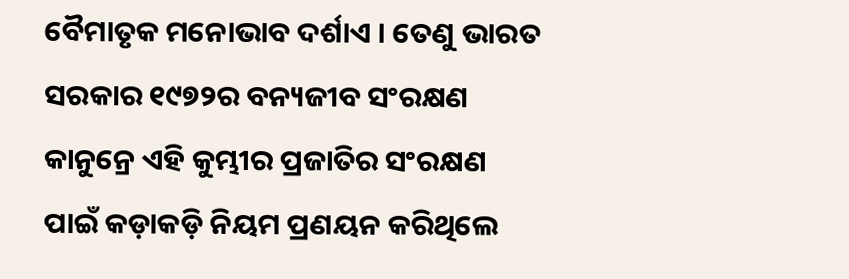ବୈମାତୃକ ମନୋଭାବ ଦର୍ଶାଏ । ତେଣୁ ଭାରତ ସରକାର ୧୯୭୨ର ବନ୍ୟଜୀବ ସଂରକ୍ଷଣ କାନୁନ୍ରେ ଏହି କୁମ୍ଭୀର ପ୍ରଜାତିର ସଂରକ୍ଷଣ ପାଇଁ କଡ଼ାକଡ଼ି ନିୟମ ପ୍ରଣୟନ କରିଥିଲେ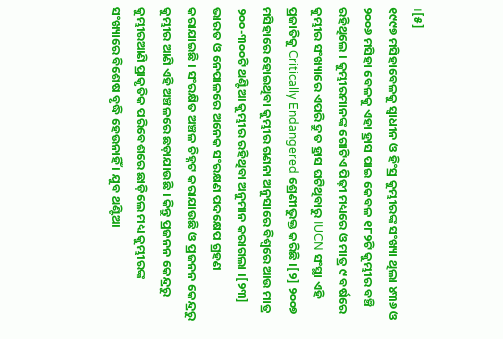।[୫]
୧୯୯୭ ମସିହାବେଳକୁ ସ୍ୱାଧୀନ ଓ ହିଂସ୍ର କୁମ୍ଭୀରଙ୍କ ସଂଖ୍ୟା ଥିଲା ୪୩୬ ଓ ୨୦୦୬ ମସିହା ବେଳକୁ ଏହା ହ୍ରାସ ପାଇ କେବଳ ୧୮୨ଟି କୁମ୍ଭୀର ବଞ୍ଚି ରହିଥିଲେ । କୁମ୍ଭୀରମାନଙ୍କ ଗୋଟିଏ ପିଢ଼ୀ ମଧ୍ୟରେ ଓ ମାତ୍ର ୯ ବର୍ଷରେ କୁମ୍ଭୀର ସଂଖ୍ୟାରେ ଏପରି ଦ୍ରୁତ ହ୍ରାସ ଘଟିଥିବାରୁ IUCN ସଂସ୍ଥା ଏହି ପ୍ରଜାତିକୁ Critically Endangered ଶ୍ରେଣୀଭୁକ୍ତ କରିଛି ।[୨] ୨୦୦୭ ମସିହାରେ ହୋଇଥିବା କୁମ୍ଭୀର ଗଣନା ଅନୁସାରେ ବିଶ୍ୱରେ ଆଉ ମାତ୍ର ୨୦୦-୩୦୦ଟି ଥଣ୍ଟିଆ କୁମ୍ଭୀର ରହିଥିବା ଅନୁମାନ କରାଗଲା ।[୨୩]
ଭାରତ ଓ ନେପାଳରେ ଅନେକ ସଂରକ୍ଷଣ ପଦକ୍ଷେପ ଗ୍ରହଣ କରାଯାଇଛି । ସଂରକ୍ଷିତ ଅଞ୍ଚଳ ଚିହ୍ନଟ କରାଯାଉଛି ଓ ପ୍ରଜନନ କେନ୍ଦ୍ରରୁ କୁମ୍ଭୀର ଆଣି ଏହି ଅଞ୍ଚଳରେ ଛଡ଼ାଯାଉଛି । କିନ୍ତୁ ପ୍ରଜନନ କେନ୍ଦ୍ରରୁ କୁମ୍ଭୀରଆଣି ପ୍ରାକୃତିକ ପରିବେଶରେ ଛାଡ଼ିଲେ ମଧ୍ୟ କୁମ୍ଭୀରଙ୍କ ସଂଖ୍ୟାରେ ବିଶେଷ ବୃଦ୍ଧି ହେଉନାହିଁ । ଯୁବ ଥଣ୍ଟିଆ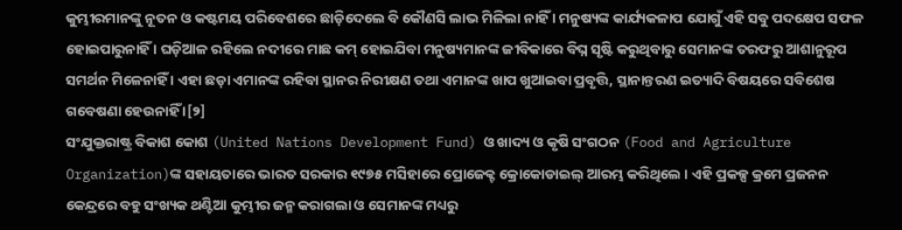କୁମ୍ଭୀରମାନଙ୍କୁ ନୂତନ ଓ କଷ୍ଟମୟ ପରିବେଶରେ ଛାଡ଼ିଦେଲେ ବି କୌଣସି ଲାଭ ମିଳିଲା ନାହିଁ । ମନୁଷ୍ୟଙ୍କ କାର୍ଯ୍ୟକଳାପ ଯୋଗୁଁ ଏହି ସବୁ ପଦକ୍ଷେପ ସଫଳ ହୋଇପାରୁନାହିଁ । ଘଡ଼ିଆଳ ରହିଲେ ନଦୀରେ ମାଛ କମ୍ ହୋଇଯିବା ମନୁଷ୍ୟମାନଙ୍କ ଜୀବିକାରେ ବିଘ୍ନ ସୃଷ୍ଟି କରୁଥିବାରୁ ସେମାନଙ୍କ ତରଫରୁ ଆଶାନୁରୂପ ସମର୍ଥନ ମିଳେନାହିଁ । ଏହା ଛଡ଼ା ଏମାନଙ୍କ ରହିବା ସ୍ଥାନର ନିରୀକ୍ଷଣ ତଥା ଏମାନଙ୍କ ଖାପ ଖୁଆଇବା ପ୍ରବୃତ୍ତି, ସ୍ଥାନାନ୍ତରଣ ଇତ୍ୟାଦି ବିଷୟରେ ସବିଶେଷ ଗବେଷଣା ହେଉନାହିଁ ।[୨]
ସଂଯୁକ୍ତରାଷ୍ଟ୍ର ବିକାଶ କୋଶ (United Nations Development Fund) ଓ ଖାଦ୍ୟ ଓ କୃଷି ସଂଗଠନ (Food and Agriculture Organization)ଙ୍କ ସହାୟତାରେ ଭାରତ ସରକାର ୧୯୭୫ ମସିହାରେ ପ୍ରୋଜେକ୍ଟ କ୍ରୋକୋଡାଇଲ୍ ଆରମ୍ଭ କରିଥିଲେ । ଏହି ପ୍ରକଳ୍ପ କ୍ରମେ ପ୍ରଜନନ କେନ୍ଦ୍ରରେ ବହୁ ସଂଖ୍ୟକ ଥଣ୍ଟିଆ କୁମ୍ଭୀର ଜନ୍ମ କରାଗଲା ଓ ସେମାନଙ୍କ ମଧ୍ୟରୁ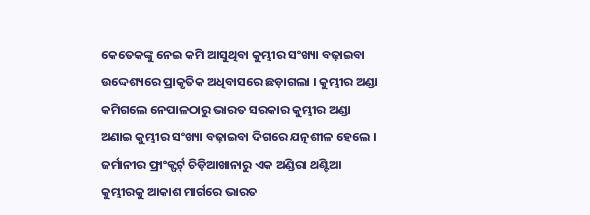କେତେକଙ୍କୁ ନେଇ କମି ଆସୁଥିବା କୁମ୍ଭୀର ସଂଖ୍ୟା ବଢ଼ାଇବା ଉଦ୍ଦେଶ୍ୟରେ ପ୍ରାକୃତିକ ଅଧିବାସରେ ଛଡ଼ାଗଲା । କୁମ୍ଭୀର ଅଣ୍ଡା କମିଗଲେ ନେପାଳଠାରୁ ଭାରତ ସରକାର କୁମ୍ଭୀର ଅଣ୍ଡା ଅଣାଇ କୁମ୍ଭୀର ସଂଖ୍ୟା ବଢ଼ାଇବା ଦିଗରେ ଯତ୍ନଶୀଳ ହେଲେ । ଜର୍ମାନୀର ଫ୍ରାଂକ୍ଫର୍ଟ୍ ଚିଡ଼ିଆଖାନାରୁ ଏକ ଅଣ୍ଡିରା ଥଣ୍ଟିଆ କୁମ୍ଭୀରକୁ ଆକାଶ ମାର୍ଗରେ ଭାରତ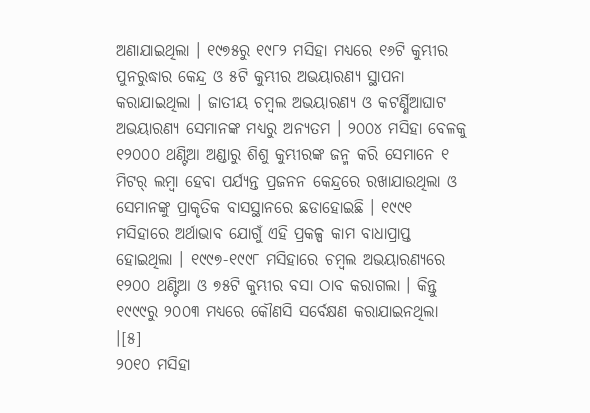ଅଣାଯାଇଥିଲା । ୧୯୭୫ରୁ ୧୯୮୨ ମସିହା ମଧ୍ୟରେ ୧୬ଟି କୁମ୍ଭୀର ପୁନରୁଦ୍ଧାର କେନ୍ଦ୍ର ଓ ୫ଟି କୁମ୍ଭୀର ଅଭୟାରଣ୍ୟ ସ୍ଥାପନା କରାଯାଇଥିଲା । ଜାତୀୟ ଚମ୍ବଲ ଅଭୟାରଣ୍ୟ ଓ କଟର୍ଣ୍ଣିଆଘାଟ ଅଭୟାରଣ୍ୟ ସେମାନଙ୍କ ମଧ୍ୟରୁ ଅନ୍ୟତମ । ୨୦୦୪ ମସିହା ବେଳକୁ ୧୨୦୦୦ ଥଣ୍ଟିଆ ଅଣ୍ଡାରୁ ଶିଶୁ କୁମ୍ଭୀରଙ୍କ ଜନ୍ମ କରି ସେମାନେ ୧ ମିଟର୍ ଲମ୍ବା ହେବା ପର୍ଯ୍ୟନ୍ତ ପ୍ରଜନନ କେନ୍ଦ୍ରରେ ରଖାଯାଉଥିଲା ଓ ସେମାନଙ୍କୁ ପ୍ରାକୃତିକ ବାସସ୍ଥାନରେ ଛଡାହୋଇଛି । ୧୯୯୧ ମସିହାରେ ଅର୍ଥାଭାବ ଯୋଗୁଁ ଏହି ପ୍ରକଳ୍ପ କାମ ବାଧାପ୍ରାପ୍ତ ହୋଇଥିଲା । ୧୯୯୭-୧୯୯୮ ମସିହାରେ ଚମ୍ବଲ ଅଭୟାରଣ୍ୟରେ ୧୨୦୦ ଥଣ୍ଟିଆ ଓ ୭୫ଟି କୁମ୍ଭୀର ବସା ଠାବ କରାଗଲା । କିନ୍ତୁ ୧୯୯୯ରୁ ୨୦୦୩ ମଧ୍ୟରେ କୌଣସି ସର୍ବେକ୍ଷଣ କରାଯାଇନଥିଲା ।[୫]
୨୦୧୦ ମସିହା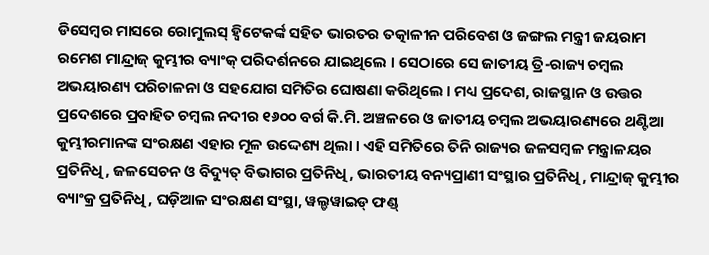ଡିସେମ୍ବର ମାସରେ ରୋମୁଲସ୍ ହ୍ୱିଟେକର୍ଙ୍କ ସହିତ ଭାରତର ତତ୍କାଳୀନ ପରିବେଶ ଓ ଜଙ୍ଗଲ ମନ୍ତ୍ରୀ ଜୟରାମ ରମେଶ ମାନ୍ଦ୍ରାଜ୍ କୁମ୍ଭୀର ବ୍ୟାଂକ୍ ପରିଦର୍ଶନରେ ଯାଇଥିଲେ । ସେଠାରେ ସେ ଜାତୀୟ ତ୍ରି-ରାଜ୍ୟ ଚମ୍ବଲ ଅଭୟାରଣ୍ୟ ପରିଚାଳନା ଓ ସହଯୋଗ ସମିତିର ଘୋଷଣା କରିଥିଲେ । ମଧ୍ୟ ପ୍ରଦେଶ, ରାଜସ୍ଥାନ ଓ ଉତ୍ତର ପ୍ରଦେଶରେ ପ୍ରବାହିତ ଚମ୍ବଲ ନଦୀର ୧୬୦୦ ବର୍ଗ କି.ମି. ଅଞ୍ଚଳରେ ଓ ଜାତୀୟ ଚମ୍ବଲ ଅଭୟାରଣ୍ୟରେ ଥଣ୍ଟିଆ କୁମ୍ଭୀରମାନଙ୍କ ସଂରକ୍ଷଣ ଏହାର ମୂଳ ଉଦ୍ଦେଶ୍ୟ ଥିଲା । ଏହି ସମିତିରେ ତିନି ରାଜ୍ୟର ଜଳସମ୍ବଳ ମନ୍ତ୍ରାଳୟର ପ୍ରତିନିଧି, ଜଳସେଚନ ଓ ବିଦ୍ୟୁତ୍ ବିଭାଗର ପ୍ରତିନିଧି, ଭାରତୀୟ ବନ୍ୟପ୍ରାଣୀ ସଂସ୍ଥାର ପ୍ରତିନିଧି, ମାନ୍ଦ୍ରାଜ୍ କୁମ୍ଭୀର ବ୍ୟାଂକ୍ର ପ୍ରତିନିଧି, ଘଡ଼ିଆଳ ସଂରକ୍ଷଣ ସଂସ୍ଥା, ୱଲ୍ଡୱାଇଡ୍ ଫଣ୍ଡ୍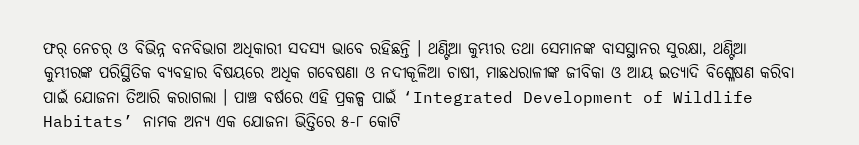ଫର୍ ନେଚର୍ ଓ ବିଭିନ୍ନ ବନବିଭାଗ ଅଧିକାରୀ ସଦସ୍ୟ ଭାବେ ରହିଛନ୍ତି । ଥଣ୍ଟିଆ କୁମ୍ଭୀର ତଥା ସେମାନଙ୍କ ବାସସ୍ଥାନର ସୁରକ୍ଷା, ଥଣ୍ଟିଆ କୁମ୍ଭୀରଙ୍କ ପରିସ୍ଥିତିକ ବ୍ୟବହାର ବିଷୟରେ ଅଧିକ ଗବେଷଣା ଓ ନଦୀକୂଳିଆ ଚାଷୀ, ମାଛଧରାଳୀଙ୍କ ଜୀବିକା ଓ ଆୟ ଇତ୍ୟାଦି ବିଶ୍ଳେଷଣ କରିବା ପାଇଁ ଯୋଜନା ତିଆରି କରାଗଲା । ପାଞ୍ଚ ବର୍ଷରେ ଏହି ପ୍ରକଳ୍ପ ପାଇଁ ‘Integrated Development of Wildlife Habitats’ ନାମକ ଅନ୍ୟ ଏକ ଯୋଜନା ଭିତ୍ତିରେ ୫-୮ କୋଟି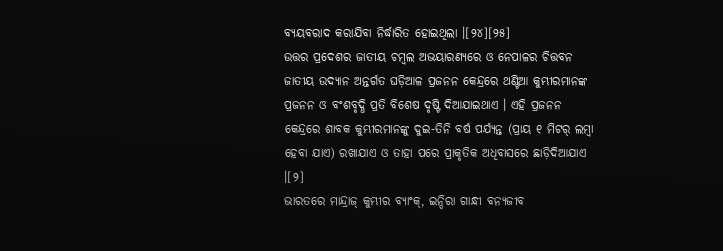ବ୍ୟୟବରାଦ କରାଯିବା ନିର୍ଦ୍ଧାରିତ ହୋଇଥିଲା ।[୨୪][୨୫]
ଉତ୍ତର ପ୍ରଦେଶର ଜାତୀୟ ଚମ୍ବଲ ଅଭୟାରଣ୍ୟରେ ଓ ନେପାଳର ଚିତ୍ତବନ ଜାତୀୟ ଉଦ୍ୟାନ ଅନ୍ତର୍ଗତ ଘଡ଼ିଆଳ ପ୍ରଜନନ କେନ୍ଦ୍ରରେ ଥଣ୍ଟିଆ କୁମ୍ଭୀରମାନଙ୍କ ପ୍ରଜନନ ଓ ବଂଶବୃଦ୍ଧି ପ୍ରତି ବିଶେଷ ଦୃଷ୍ଟି ଦିଆଯାଇଥାଏ । ଏହି ପ୍ରଜନନ କେନ୍ଦ୍ରରେ ଶାବକ କୁମ୍ଭୀରମାନଙ୍କୁ ଦୁଇ-ତିନି ବର୍ଷ ପର୍ଯ୍ୟନ୍ତ (ପ୍ରାୟ ୧ ମିଟର୍ ଲମ୍ବା ହେବା ଯାଏ) ରଖାଯାଏ ଓ ତାହା ପରେ ପ୍ରାକୃତିକ ଅଧିବାସରେ ଛାଡ଼ିଦିଆଯାଏ ।[୨]
ଭାରତରେ ମାନ୍ଦ୍ରାଜ୍ କୁମ୍ଭୀର ବ୍ୟାଂକ୍, ଇନ୍ଦିରା ଗାନ୍ଧୀ ବନ୍ୟଜୀବ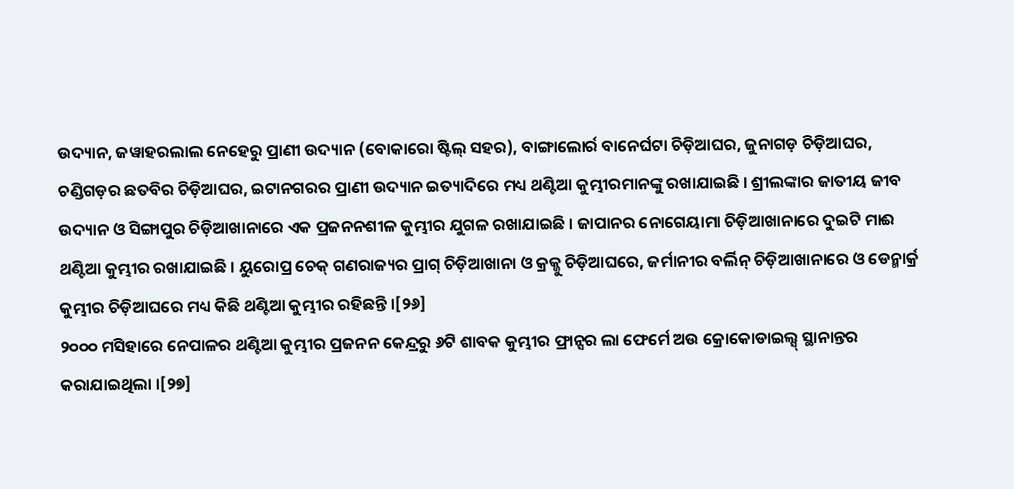ଉଦ୍ୟାନ, ଜୱାହରଲାଲ ନେହେରୁ ପ୍ରାଣୀ ଉଦ୍ୟାନ (ବୋକାରୋ ଷ୍ଟିଲ୍ ସହର), ବାଙ୍ଗାଲୋର୍ର ବାନେର୍ଘଟା ଚିଡ଼ିଆଘର, ଜୁନାଗଡ଼ ଚିଡ଼ିଆଘର, ଚଣ୍ଡିଗଡ଼ର ଛତବିର ଚିଡ଼ିଆଘର, ଇଟାନଗରର ପ୍ରାଣୀ ଉଦ୍ୟାନ ଇତ୍ୟାଦିରେ ମଧ୍ୟ ଥଣ୍ଟିଆ କୁମ୍ଭୀରମାନଙ୍କୁ ରଖାଯାଇଛି । ଶ୍ରୀଲଙ୍କାର ଜାତୀୟ ଜୀବ ଉଦ୍ୟାନ ଓ ସିଙ୍ଗାପୁର ଚିଡ଼ିଆଖାନାରେ ଏକ ପ୍ରଜନନଶୀଳ କୁମ୍ଭୀର ଯୁଗଳ ରଖାଯାଇଛି । ଜାପାନର ନୋଗେୟାମା ଚିଡ଼ିଆଖାନାରେ ଦୁଇଟି ମାଈ ଥଣ୍ଟିଆ କୁମ୍ଭୀର ରଖାଯାଇଛି । ୟୁରୋପ୍ର ଚେକ୍ ଗଣରାଜ୍ୟର ପ୍ରାଗ୍ ଚିଡ଼ିଆଖାନା ଓ କ୍ରକ୍ଜୁ ଚିଡ଼ିଆଘରେ, ଜର୍ମାନୀର ବର୍ଲିନ୍ ଚିଡ଼ିଆଖାନାରେ ଓ ଡେନ୍ମାର୍କ୍ର କୁମ୍ଭୀର ଚିଡ଼ିଆଘରେ ମଧ୍ୟ କିଛି ଥଣ୍ଟିଆ କୁମ୍ଭୀର ରହିଛନ୍ତି ।[୨୬]
୨୦୦୦ ମସିହାରେ ନେପାଳର ଥଣ୍ଟିଆ କୁମ୍ଭୀର ପ୍ରଜନନ କେନ୍ଦ୍ରରୁ ୬ଟି ଶାବକ କୁମ୍ଭୀର ଫ୍ରାନ୍ସର ଲା ଫେର୍ମେ ଅଉ କ୍ରୋକୋଡାଇଲ୍ସ୍ ସ୍ଥାନାନ୍ତର କରାଯାଇଥିଲା ।[୨୭]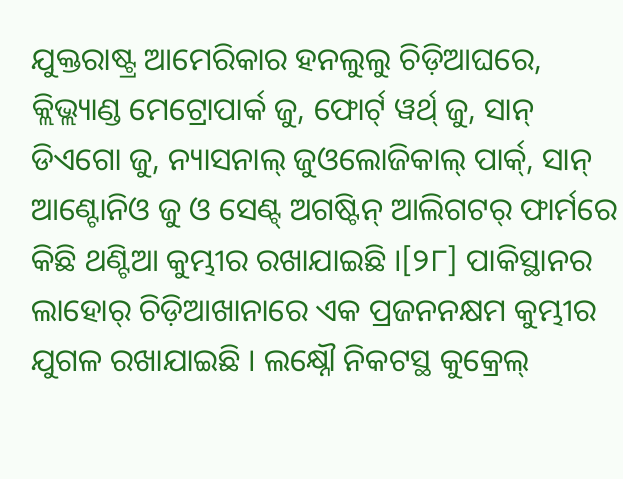ଯୁକ୍ତରାଷ୍ଟ୍ର ଆମେରିକାର ହନଲୁଲୁ ଚିଡ଼ିଆଘରେ, କ୍ଲିଭ୍ଲ୍ୟାଣ୍ଡ ମେଟ୍ରୋପାର୍କ ଜୁ, ଫୋର୍ଟ୍ ୱର୍ଥ୍ ଜୁ, ସାନ୍ ଡିଏଗୋ ଜୁ, ନ୍ୟାସନାଲ୍ ଜୁଓଲୋଜିକାଲ୍ ପାର୍କ୍, ସାନ୍ ଆଣ୍ଟୋନିଓ ଜୁ ଓ ସେଣ୍ଟ୍ ଅଗଷ୍ଟିନ୍ ଆଲିଗଟର୍ ଫାର୍ମରେ କିଛି ଥଣ୍ଟିଆ କୁମ୍ଭୀର ରଖାଯାଇଛି ।[୨୮] ପାକିସ୍ଥାନର ଲାହୋର୍ ଚିଡ଼ିଆଖାନାରେ ଏକ ପ୍ରଜନନକ୍ଷମ କୁମ୍ଭୀର ଯୁଗଳ ରଖାଯାଇଛି । ଲକ୍ଷ୍ନୌ ନିକଟସ୍ଥ କୁକ୍ରେଲ୍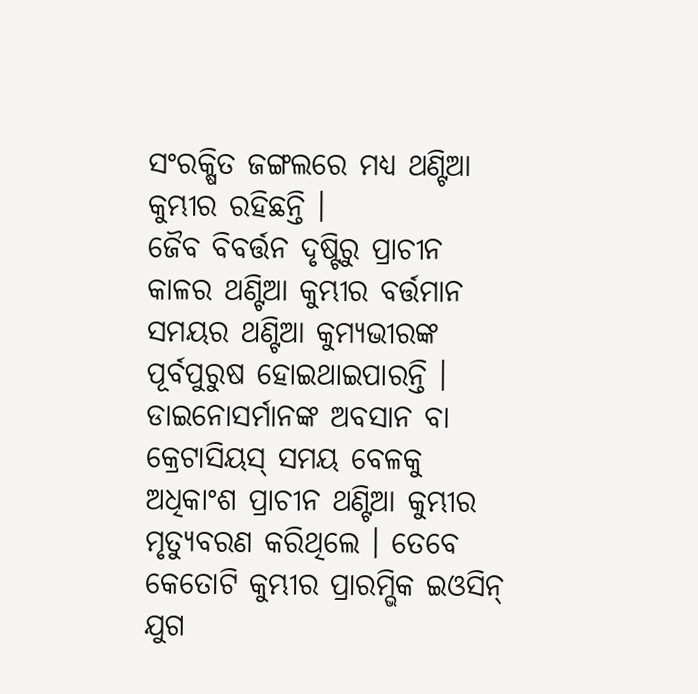ସଂରକ୍ଷିତ ଜଙ୍ଗଲରେ ମଧ୍ୟ ଥଣ୍ଟିଆ କୁମ୍ଭୀର ରହିଛନ୍ତି ।
ଜୈବ ବିବର୍ତ୍ତନ ଦୃଷ୍ଟିରୁ ପ୍ରାଚୀନ କାଳର ଥଣ୍ଟିଆ କୁମ୍ଭୀର ବର୍ତ୍ତମାନ ସମୟର ଥଣ୍ଟିଆ କୁମ୍ୟଭୀରଙ୍କ ପୂର୍ବପୁରୁଷ ହୋଇଥାଇପାରନ୍ତି । ଡାଇନୋସର୍ମାନଙ୍କ ଅବସାନ ବା କ୍ରେଟାସିୟସ୍ ସମୟ ବେଳକୁ ଅଧିକାଂଶ ପ୍ରାଚୀନ ଥଣ୍ଟିଆ କୁମ୍ଭୀର ମୃତ୍ୟୁବରଣ କରିଥିଲେ । ତେବେ କେତୋଟି କୁମ୍ଭୀର ପ୍ରାରମ୍ଭିକ ଇଓସିନ୍ ଯୁଗ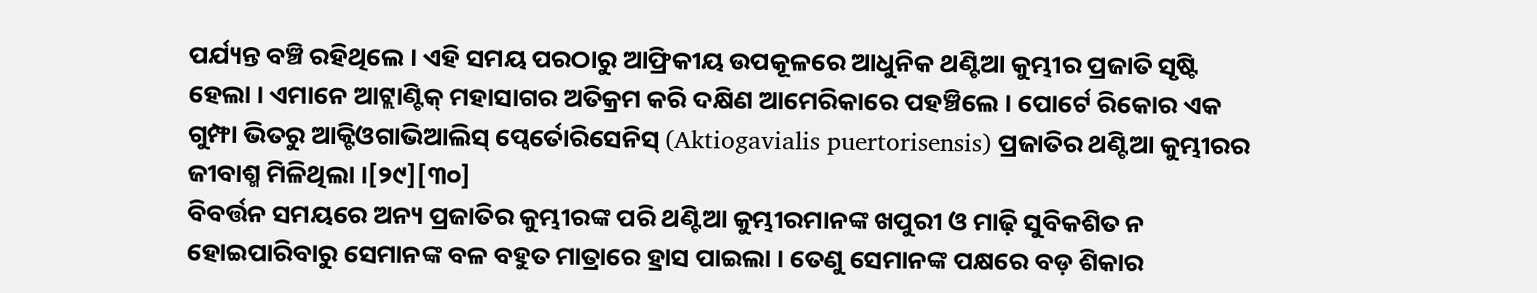ପର୍ଯ୍ୟନ୍ତ ବଞ୍ଚି ରହିଥିଲେ । ଏହି ସମୟ ପରଠାରୁ ଆଫ୍ରିକୀୟ ଉପକୂଳରେ ଆଧୁନିକ ଥଣ୍ଟିଆ କୁମ୍ଭୀର ପ୍ରଜାତି ସୃଷ୍ଟି ହେଲା । ଏମାନେ ଆଟ୍ଲାଣ୍ଟିକ୍ ମହାସାଗର ଅତିକ୍ରମ କରି ଦକ୍ଷିଣ ଆମେରିକାରେ ପହଞ୍ଚିଲେ । ପୋର୍ଟେ ରିକୋର ଏକ ଗୁମ୍ଫା ଭିତରୁ ଆକ୍ଟିଓଗାଭିଆଲିସ୍ ପ୍ୱେର୍ତୋରିସେନିସ୍ (Aktiogavialis puertorisensis) ପ୍ରଜାତିର ଥଣ୍ଟିଆ କୁମ୍ଭୀରର ଜୀବାଶ୍ମ ମିଳିଥିଲା ।[୨୯][୩୦]
ବିବର୍ତ୍ତନ ସମୟରେ ଅନ୍ୟ ପ୍ରଜାତିର କୁମ୍ଭୀରଙ୍କ ପରି ଥଣ୍ଟିଆ କୁମ୍ଭୀରମାନଙ୍କ ଖପୁରୀ ଓ ମାଢ଼ି ସୁବିକଶିତ ନ ହୋଇପାରିବାରୁ ସେମାନଙ୍କ ବଳ ବହୁତ ମାତ୍ରାରେ ହ୍ରାସ ପାଇଲା । ତେଣୁ ସେମାନଙ୍କ ପକ୍ଷରେ ବଡ଼ ଶିକାର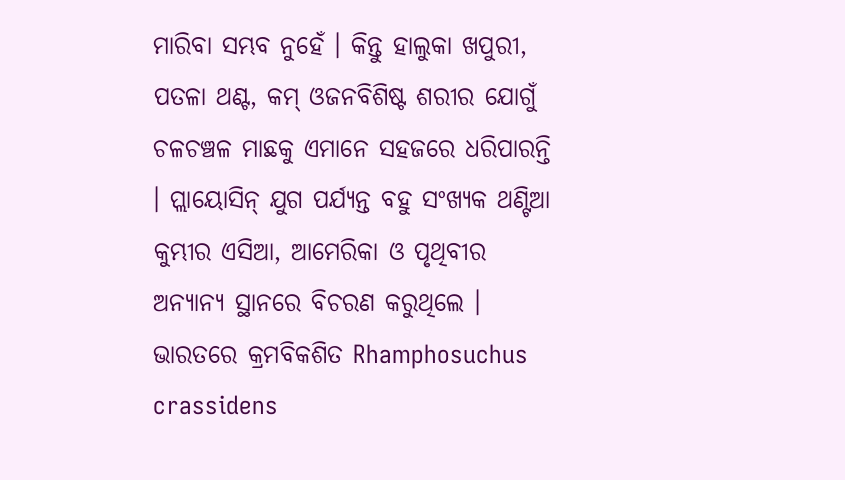ମାରିବା ସମ୍ଭବ ନୁହେଁ । କିନ୍ତୁ ହାଲୁକା ଖପୁରୀ, ପତଳା ଥଣ୍ଟ, କମ୍ ଓଜନବିଶିଷ୍ଟ ଶରୀର ଯୋଗୁଁ ଚଳଚଞ୍ଚଳ ମାଛକୁ ଏମାନେ ସହଜରେ ଧରିପାରନ୍ତି । ପ୍ଲାୟୋସିନ୍ ଯୁଗ ପର୍ଯ୍ୟନ୍ତ ବହୁ ସଂଖ୍ୟକ ଥଣ୍ଟିଆ କୁମ୍ଭୀର ଏସିଆ, ଆମେରିକା ଓ ପୃଥିବୀର ଅନ୍ୟାନ୍ୟ ସ୍ଥାନରେ ବିଚରଣ କରୁଥିଲେ । ଭାରତରେ କ୍ରମବିକଶିତ Rhamphosuchus crassidens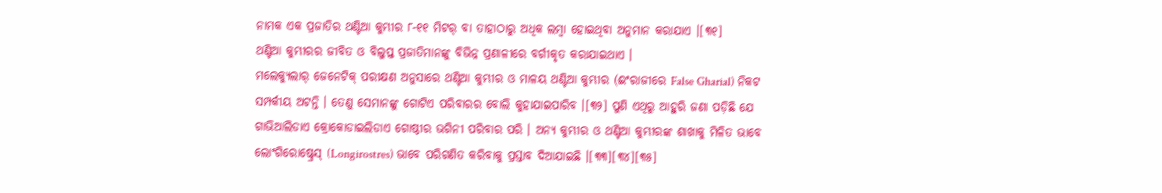ନାମକ ଏକ ପ୍ରଜାତିର ଥଣ୍ଟିଆ କୁମ୍ଭୀର ୮-୧୧ ମିଟର୍ ବା ତାହାଠାରୁ ଅଧିକ ଲମ୍ବା ହୋଇଥିବା ଅନୁମାନ କରାଯାଏ ।[୩୧]
ଥଣ୍ଟିଆ କୁମ୍ଭୀରର ଜୀବିତ ଓ ବିଲୁପ୍ତ ପ୍ରଜାତିମାନଙ୍କୁ ବିଭିନ୍ନ ପ୍ରଣାଳୀରେ ବର୍ଗୀକୃତ କରାଯାଇଥାଏ ।
ମଲେକ୍ୟୁଲାର୍ ଜେନେଟିକ୍ ପରୀକ୍ଷଣ ଅନୁସାରେ ଥଣ୍ଟିଆ କୁମ୍ଭୀର ଓ ମାଳୟ ଥଣ୍ଟିଆ କୁମ୍ଭୀର (ଈଂରାଜୀରେ False Gharial) ନିକଟ ସମ୍ପର୍କୀୟ ଅଟନ୍ତି । ତେଣୁ ସେମାନଙ୍କୁ ଗୋଟିଏ ପରିବାରର ବୋଲି କୁହାଯାଇପାରିବ ।[୩୨] ପୁଣି ଏଥିରୁ ଆହୁରି ଜଣା ପଡ଼ିଛି ଯେ ଗାଭିଆଲିଡାଏ କ୍ରୋକୋଡାଇଲିଡାଏ ଗୋଷ୍ଠୀର ଭଗିନୀ ପରିବାର ପରି । ଅନ୍ୟ କୁମ୍ଭୀର ଓ ଥଣ୍ଟିଆ କୁମ୍ଭୀରଙ୍କ ଶାଖାକୁ ମିଳିତ ଭାବେ ଲୋଂଗିରୋଷ୍ଟ୍ରେସ୍ (Longirostres) ଭାବେ ପରିଗଣିତ କରିବାକୁ ପ୍ରସ୍ତାବ ଦିଆଯାଇଛି ।[୩୩][୩୪][୩୫]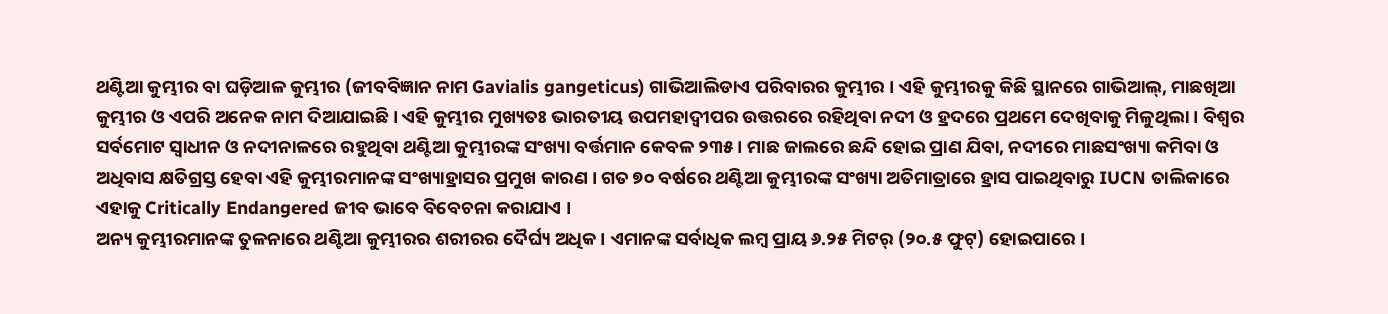ଥଣ୍ଟିଆ କୁମ୍ଭୀର ବା ଘଡ଼ିଆଳ କୁମ୍ଭୀର (ଜୀବବିଜ୍ଞାନ ନାମ Gavialis gangeticus) ଗାଭିଆଲିଡାଏ ପରିବାରର କୁମ୍ଭୀର । ଏହି କୁମ୍ଭୀରକୁ କିଛି ସ୍ଥାନରେ ଗାଭିଆଲ୍, ମାଛଖିଆ କୁମ୍ଭୀର ଓ ଏପରି ଅନେକ ନାମ ଦିଆଯାଇଛି । ଏହି କୁମ୍ଭୀର ମୁଖ୍ୟତଃ ଭାରତୀୟ ଉପମହାଦ୍ୱୀପର ଉତ୍ତରରେ ରହିଥିବା ନଦୀ ଓ ହ୍ରଦରେ ପ୍ରଥମେ ଦେଖିବାକୁ ମିଳୁଥିଲା । ବିଶ୍ୱର ସର୍ବମୋଟ ସ୍ୱାଧୀନ ଓ ନଦୀନାଳରେ ରହୁଥିବା ଥଣ୍ଟିଆ କୁମ୍ଭୀରଙ୍କ ସଂଖ୍ୟା ବର୍ତ୍ତମାନ କେବଳ ୨୩୫ । ମାଛ ଜାଲରେ ଛନ୍ଦି ହୋଇ ପ୍ରାଣ ଯିବା, ନଦୀରେ ମାଛସଂଖ୍ୟା କମିବା ଓ ଅଧିବାସ କ୍ଷତିଗ୍ରସ୍ତ ହେବା ଏହି କୁମ୍ଭୀରମାନଙ୍କ ସଂଖ୍ୟାହ୍ରାସର ପ୍ରମୁଖ କାରଣ । ଗତ ୭୦ ବର୍ଷରେ ଥଣ୍ଟିଆ କୁମ୍ଭୀରଙ୍କ ସଂଖ୍ୟା ଅତିମାତ୍ରାରେ ହ୍ରାସ ପାଇଥିବାରୁ IUCN ତାଲିକାରେ ଏହାକୁ Critically Endangered ଜୀବ ଭାବେ ବିବେଚନା କରାଯାଏ ।
ଅନ୍ୟ କୁମ୍ଭୀରମାନଙ୍କ ତୁଳନାରେ ଥଣ୍ଟିଆ କୁମ୍ଭୀରର ଶରୀରର ଦୈର୍ଘ୍ୟ ଅଧିକ । ଏମାନଙ୍କ ସର୍ବାଧିକ ଲମ୍ବ ପ୍ରାୟ ୬.୨୫ ମିଟର୍ (୨୦.୫ ଫୁଟ୍) ହୋଇପାରେ ।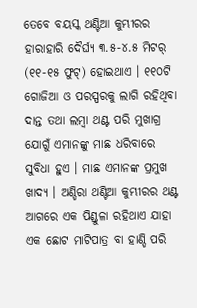ତେବେ ବୟସ୍କ ଥଣ୍ଟିଆ କୁମ୍ଭୀରର ହାରାହାରି ଦୈର୍ଘ୍ୟ ୩.୫-୪.୫ ମିଟର୍ (୧୧-୧୫ ଫୁଟ୍) ହୋଇଥାଏ । ୧୧୦ଟି ଗୋଜିଆ ଓ ପରସ୍ପରକୁ ଲାଗି ରହିଥିବା ଦାନ୍ତ ତଥା ଲମ୍ବା ଥଣ୍ଟ ପରି ମୁଖାଗ୍ର ଯୋଗୁଁ ଏମାନଙ୍କୁ ମାଛ ଧରିବାରେ ସୁବିଧା ହୁଏ । ମାଛ ଏମାନଙ୍କ ପ୍ରମୁଖ ଖାଦ୍ୟ । ଅଣ୍ଡିରା ଥଣ୍ଟିଆ କୁମ୍ଭୀରର ଥଣ୍ଟ ଆଗରେ ଏକ ପିଣ୍ଡୁଳା ରହିଥାଏ ଯାହା ଏକ ଛୋଟ ମାଟିପାତ୍ର ବା ହାଣ୍ଡି ପରି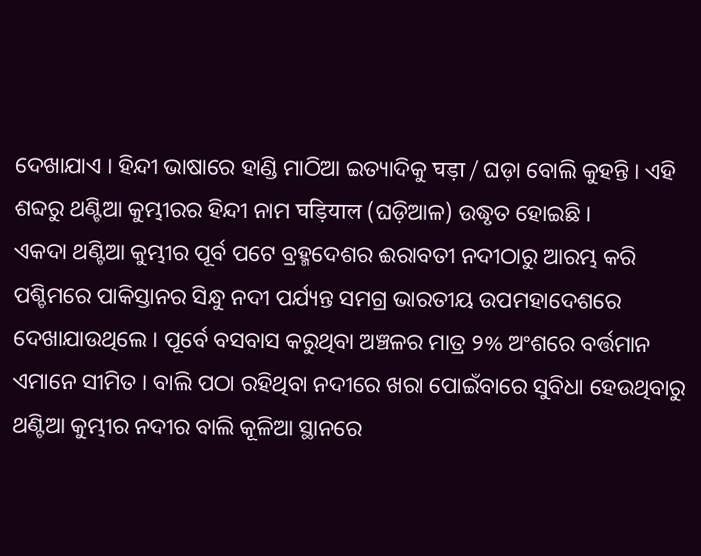ଦେଖାଯାଏ । ହିନ୍ଦୀ ଭାଷାରେ ହାଣ୍ଡି ମାଠିଆ ଇତ୍ୟାଦିକୁ घड़ा / ଘଡ଼ା ବୋଲି କୁହନ୍ତି । ଏହି ଶବ୍ଦରୁ ଥଣ୍ଟିଆ କୁମ୍ଭୀରର ହିନ୍ଦୀ ନାମ घड़ियाल (ଘଡ଼ିଆଳ) ଉଦ୍ଧୃତ ହୋଇଛି ।
ଏକଦା ଥଣ୍ଟିଆ କୁମ୍ଭୀର ପୂର୍ବ ପଟେ ବ୍ରହ୍ମଦେଶର ଈରାବତୀ ନଦୀଠାରୁ ଆରମ୍ଭ କରି ପଶ୍ଚିମରେ ପାକିସ୍ତାନର ସିନ୍ଧୁ ନଦୀ ପର୍ଯ୍ୟନ୍ତ ସମଗ୍ର ଭାରତୀୟ ଉପମହାଦେଶରେ ଦେଖାଯାଉଥିଲେ । ପୂର୍ବେ ବସବାସ କରୁଥିବା ଅଞ୍ଚଳର ମାତ୍ର ୨% ଅଂଶରେ ବର୍ତ୍ତମାନ ଏମାନେ ସୀମିତ । ବାଲି ପଠା ରହିଥିବା ନଦୀରେ ଖରା ପୋଇଁବାରେ ସୁବିଧା ହେଉଥିବାରୁ ଥଣ୍ଟିଆ କୁମ୍ଭୀର ନଦୀର ବାଲି କୂଳିଆ ସ୍ଥାନରେ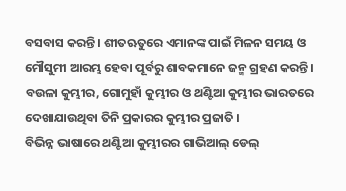ବସବାସ କରନ୍ତି । ଶୀତଋତୁରେ ଏମାନଙ୍କ ପାଇଁ ମିଳନ ସମୟ ଓ ମୌସୁମୀ ଆରମ୍ଭ ହେବା ପୂର୍ବରୁ ଶାବକମାନେ ଜନ୍ମ ଗ୍ରହଣ କରନ୍ତି ।
ବଉଳା କୁମ୍ଭୀର, ଗୋମୁହାଁ କୁମ୍ଭୀର ଓ ଥଣ୍ଟିଆ କୁମ୍ଭୀର ଭାରତରେ ଦେଖାଯାଉଥିବା ତିନି ପ୍ରକାରର କୁମ୍ଭୀର ପ୍ରଜାତି ।
ବିଭିନ୍ନ ଭାଷାରେ ଥଣ୍ଟିଆ କୁମ୍ଭୀରର ଗାଭିଆଲ୍ ଡେଲ୍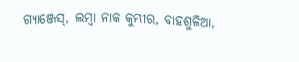ଗ୍ୟାଞ୍ଜେସ୍, ଲମ୍ବା ନାକ କୁମ୍ଭୀର, ବାହଶୁଳିଆ,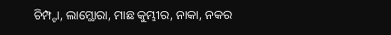ଚିମ୍ପ୍ଟା, ଲାମ୍ଥୋରା, ମାଛ କୁମ୍ଭୀର, ନାକା, ନକର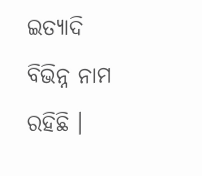ଇତ୍ୟାଦି ବିଭିନ୍ନ ନାମ ରହିଛି ।